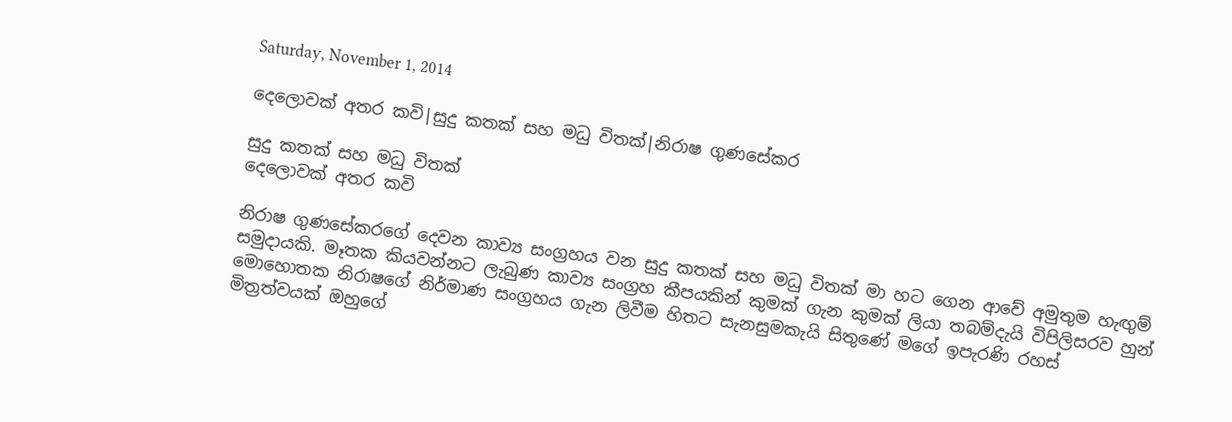Saturday, November 1, 2014

දෙලොවක් අතර කවි|සුදු කතක් සහ මධු විතක්|නිරාෂ ගුණසේකර

සුදු කතක් සහ මධු විතක්
දෙලොවක් අතර කවි

නිරාෂ ගුණසේකරගේ දෙවන කාව්‍ය සංග්‍රහය වන සුදු කතක් සහ මධු විතක් මා හට ගෙන ආවේ අමුතුම හැඟුම් සමුදායකි. මෑතක කියවන්නට ලැබුණ කාව්‍ය සංග්‍රහ කීපයකින් කුමක් ගැන කුමක් ලියා තබම්දැයි විපිලිසරව හුන් මොහොතක නිරාෂගේ නිර්මාණ සංග්‍රහය ගැන ලිවීම හිතට සැනසුමකැයි සිතුණේ මගේ ඉපැරණි රහස් මිත්‍රත්වයක් ඔහුගේ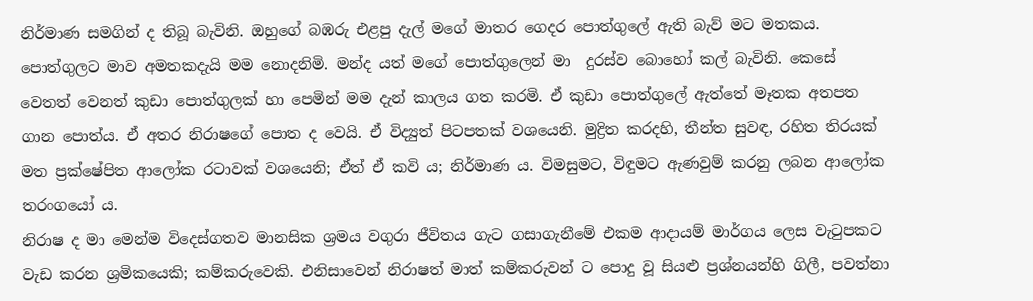නිර්මාණ සමගින් ද තිබූ බැවිනි. ඔහුගේ බඹරු එළපු දැල් මගේ මාතර ගෙදර පොත්ගුලේ ඇති බැව් මට මතකය. පොත්ගුලට මාව අමතකදැයි මම නොදනිමි. මන්ද යත් මගේ පොත්ගුලෙන් මා  දුරස්ව බොහෝ කල් බැවිනි. කෙසේ වෙතත් වෙනත් කුඩා පොත්ගුලක් හා පෙමින් මම දැන් කාලය ගත කරමි. ඒ කුඩා පොත්ගුලේ ඇත්තේ මෑතක අතපත ගාන පොත්ය. ඒ අතර නිරාෂගේ පොත ද වෙයි. ඒ විද්‍යුත් පිටපතක් වශයෙනි. මුද්‍රිත කරදහි, තීන්ත සුවඳ, රහිත තිරයක් මත ප්‍රක්ෂේපිත ආලෝක රටාවක් වශයෙනි; ඒත් ඒ කවි ය; නිර්මාණ ය. විමසුමට, විඳුමට ඇණවුම් කරනු ලබන ආලෝක තරංගයෝ ය.
නිරාෂ ද මා මෙන්ම විදෙස්ගතව මානසික ශ්‍රමය වගුරා ජීවිතය ගැට ගසාගැනීමේ එකම ආදායම් මාර්ගය ලෙස වැටුපකට වැඩ කරන ශ්‍රමිකයෙකි; කම්කරුවෙකි. එනිසාවෙන් නිරාෂත් මාත් කම්කරුවන් ට පොදු වූ සියළු ප්‍රශ්නයන්හි ගිලී, පවත්නා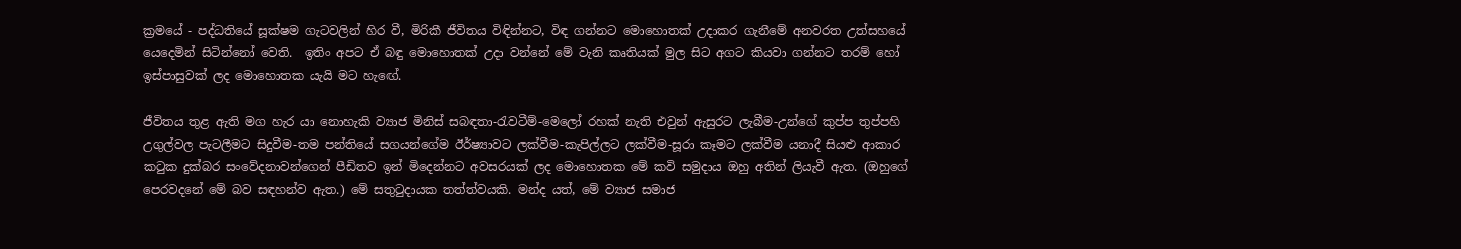ක්‍රමයේ - පද්ධතියේ සූක්ෂම ගැටවලින් හිර වී, මිරිකී ජීවිතය විඳින්නට, විඳ ගන්නට මොහොතක් උදාකර ගැනීමේ අනවරත උත්සහයේ යෙදෙමින් සිටින්නෝ වෙති.  ඉතිං අපට ඒ බඳු මොහොතක් උදා වන්නේ මේ වැනි කෘතියක් මුල සිට අගට කියවා ගන්නට තරම් හෝ ඉස්පාසුවක් ලද මොහොතක යැයි මට හැඟේ.

ජීවිතය තුළ ඇති මග හැර යා නොහැකි ව්‍යාජ මිනිස් සබඳතා-රැවටීම්-මෙලෝ රහක් නැති එවුන් ඇසුරට ලැබීම-උන්ගේ කුප්ප තුප්පහි උගුල්වල පැටලීමට සිදුවීම-තම පන්තියේ සගයන්ගේම ඊර්ෂ්‍යාවට ලක්වීම-කැපිල්ලට ලක්වීම-සූරා කෑමට ලක්වීම යනාදී සියළු ආකාර කටුක දුක්බර සංවේදනාවන්ගෙන් පීඩිතව ඉන් මිදෙන්නට අවසරයක් ලද මොහොතක මේ කවි සමුදාය ඔහු අතින් ලියැවී ඇත. (ඔහුගේ පෙරවදනේ මේ බව සඳහන්ව ඇත.) මේ සතුටුදායක තත්ත්වයකි. මන්ද යත්, මේ ව්‍යාජ සමාජ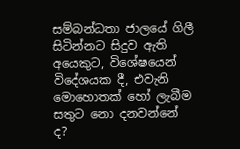සම්බන්ධතා ජාලයේ ගිලී සිටින්නට සිදුව ඇති අයෙකුට, විශේෂයෙන් විදේශයක දී, එවැනි මොහොතක් හෝ ලැබීම සතුට නො දනවන්නේ ද?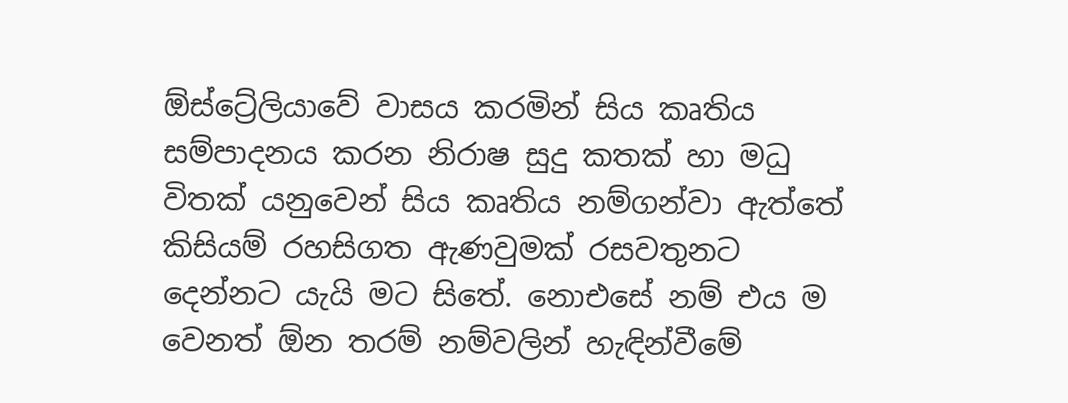ඕස්ට්‍රේලියාවේ වාසය කරමින් සිය කෘතිය සම්පාදනය කරන නිරාෂ සුදු කතක් හා මධු විතක් යනුවෙන් සිය කෘතිය නම්ගන්වා ඇත්තේ කිසියම් රහසිගත ඇණවුමක් රසවතුනට දෙන්නට යැයි මට සිතේ. නොඑසේ නම් එය ම වෙනත් ඕන තරම් නම්වලින් හැඳින්වීමේ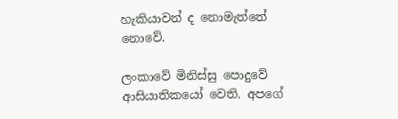හැකියාවන් ද නොමැත්තේ නොවේ.

ලංකාවේ මිනිස්සු පොදුවේ ආසියාතිකයෝ වෙති. අපගේ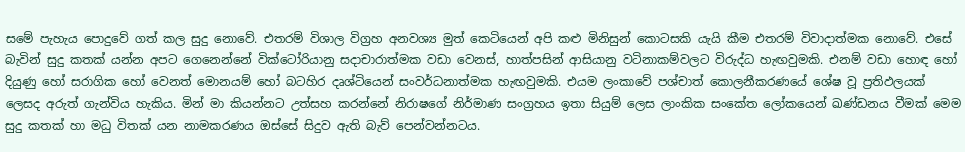සමේ පැහැය පොදුවේ ගත් කල සුදු නොවේ. එතරම් විශාල විග්‍රහ අනවශ්‍ය මුත් කෙටියෙන් අපි කළු මිනිසුන් කොටසකි යැයි කීම එතරම් විවාදාත්මක නොවේ. එසේ බැවින් සුදු කතක් යන්න අපට ගෙනෙන්නේ වික්ටෝරියානු සදාචාරාත්මක වඩා වෙනස්, හාත්පසින් ආසියානු වටිනාකම්වලට විරුද්ධ හැඟවුමකි. එනම් වඩා හොඳ හෝ දියුණු හෝ සරාගික හෝ වෙනත් මොනයම් හෝ බටහිර දෘශ්ටියෙන් සංවර්ධනාත්මක හැඟවුමකි. එයම ලංකාවේ පශ්චාත් කොලනීකරණයේ ශේෂ වූ ප්‍රතිඵලයක් ලෙසද අරුත් ගැන්විය හැකිය. මින් මා කියන්නට උත්සහ කරන්නේ නිරාෂගේ නිර්මාණ සංග්‍රහය ඉතා සියුම් ලෙස ලාංකික සංකේත ලෝකයෙන් ඛණ්ඩනය වීමක් මෙම සුදු කතක් හා මධු විතක් යන නාමකරණය ඔස්සේ සිදුව ඇති බැව් පෙන්වන්නටය.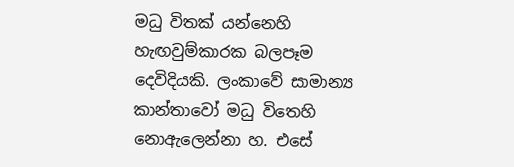මධු විතක් යන්නෙහි හැඟවුම්කාරක බලපෑම දෙවිදියකි. ලංකාවේ සාමාන්‍ය කාන්තාවෝ මධු විතෙහි නොඇලෙන්නා හ. එසේ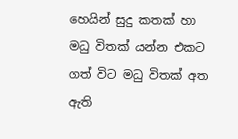හෙයින් සුදු කතක් හා මධු විතක් යන්න එකට ගත් විට මධු විතක් අත ඇති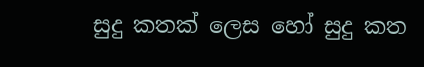සුදු කතක් ලෙස හෝ සුදු කත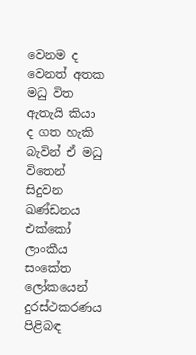වෙනම ද වෙනත් අතක මධු විත ඇතැයි කියා ද ගත හැකි බැවින් ඒ මධු විතෙන් සිදුවන ඛණ්ඩනය එක්කෝ ලාංකීය සංකේත ලෝකයෙන් දුරස්ථකරණය පිළිබඳ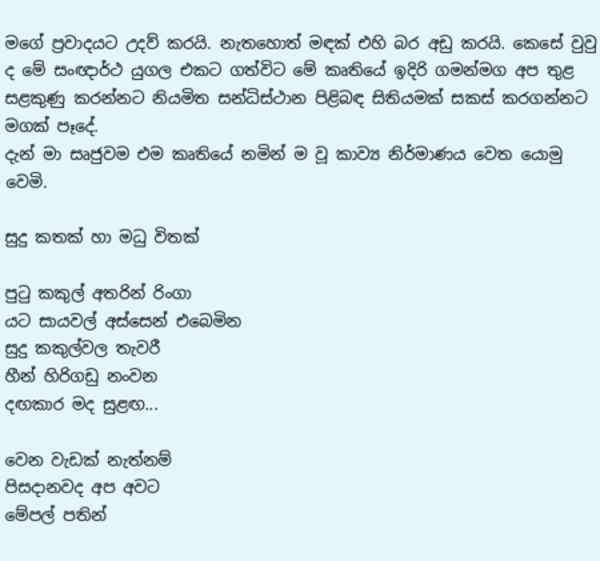මගේ ප්‍රවාදයට උදව් කරයි. නැතහොත් මඳක් එහි බර අඩු කරයි. කෙසේ වුවු ද මේ සංඥාර්ථ යුගල එකට ගත්විට මේ කෘතියේ ඉදිරි ගමන්මග අප තුළ සළකුණු කරන්නට නියමිත සන්ධිස්ථාන පිළිබඳ සිතියමක් සකස් කරගන්නට මගක් පෑදේ.
දැන් මා සෘජුවම එම කෘතියේ නමින් ම වූ කාව්‍ය නිර්මාණය වෙත යොමු වෙමි.

සුදු කතක් හා මධු විතක්

පුටු කකුල් අතරින් රිංගා
යට සායවල් අස්සෙන් එබෙමින
සුදු කකුල්වල තැවරී
හීන් හිරිගඩු නංවන
දඟකාර මද සුළඟ...

වෙන වැඩක් නැත්නම්
පිසදානවද අප අවට
මේපල් පතින්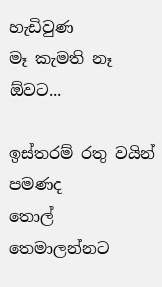හැඩිවුණ
මෑ කැමති නෑ ඕවට...

ඉස්තරම් රතු වයින් පමණද
තොල් තෙමාලන්නට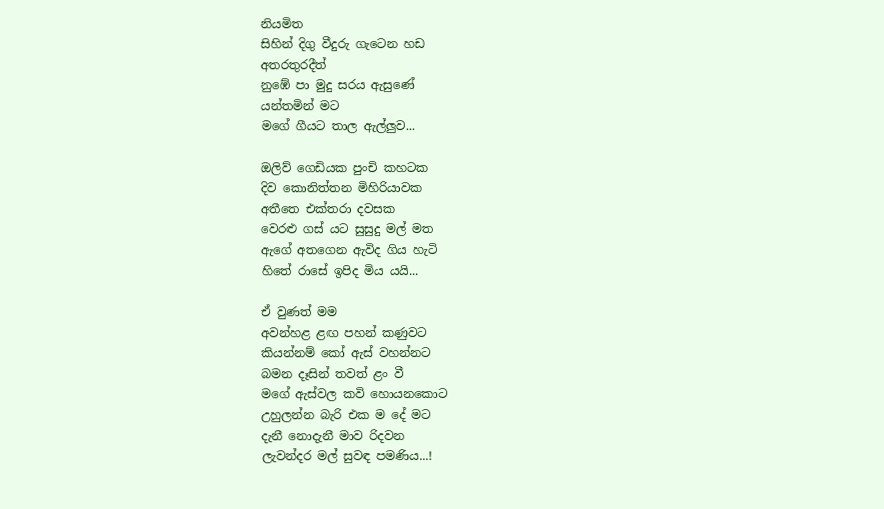නියමිත
සිහින් දිගු වීදුරු ගැටෙන හඩ
අතරතුරදීත්
නුඹේ පා මුදු සරය ඇසුණේ
යන්තමින් මට
මගේ ගීයට තාල ඇල්ලුව...

ඔලිව් ගෙඩියක පුංචි කහටක
දිව කොනිත්තන මිහිරියාවක
අතීතෙ එක්තරා දවසක
වෙරළු ගස් යට සුසුදු මල් මත
ඇගේ අතගෙන ඇවිද ගිය හැටි
හිතේ රාසේ ඉපිද මිය යයි...

ඒ වුණත් මම
අවන්හළ ළඟ පහන් කණුවට
කියන්නම් කෝ ඇස් වහන්නට
බමන දෑසින් තවත් ළං වී
මගේ ඇස්වල කවි හොයනකොට
උහුලන්න බැරි එක ම දේ මට
දැනී නොදැනී මාව රිදවන
ලැවන්දර මල් සුවඳ පමණිය...!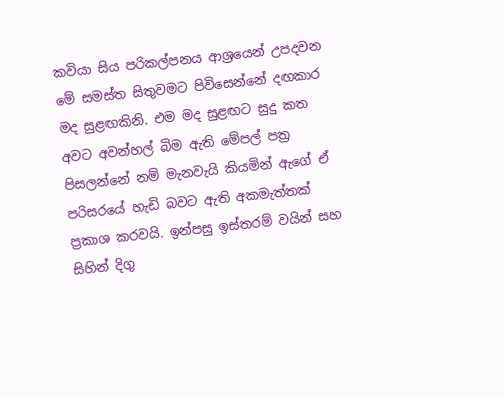කවියා සිය පරිකල්පනය ආශ්‍රයෙන් උපදවන මේ සමස්ත සිතුවමට පිවිසෙන්නේ දඟකාර මද සුළඟකිනි. එම මද සුළඟට සුදු කත අවට අවන්හල් බිම ඇති මේපල් පත්‍ර පිසලන්නේ නම් මැනවැයි කියමින් ඇගේ ඒ පරිසරයේ හැඩි බවට ඇති අකමැත්තක් ප්‍රකාශ කරවයි. ඉන්පසු ඉස්තරම් වයින් සහ සිහින් දිගු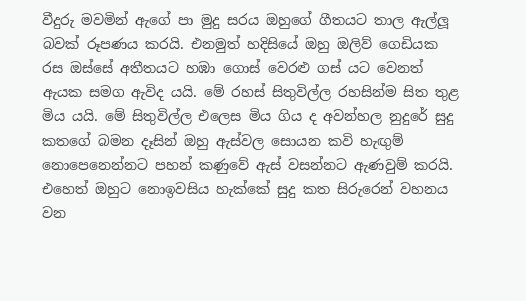වීදුරු මවමින් ඇගේ පා මුදු සරය ඔහුගේ ගීතයට තාල ඇල්ලූ බවක් රූපණය කරයි. එනමුත් හදිසියේ ඔහු ඔලිව් ගෙඩියක රස ඔස්සේ අතීතයට හඹා ගොස් වෙරළු ගස් යට වෙනත් ඇයක සමග ඇවිද යයි. මේ රහස් සිතුවිල්ල රහසින්ම සිත තුළ මිය යයි. මේ සිතුවිල්ල එලෙස මිය ගිය ද අවන්හල නුදුරේ සුදු කතගේ බමන දෑසින් ඔහු ඇස්වල සොයන කවි හැඟුම් නොපෙනෙන්නට පහන් කණුවේ ඇස් වසන්නට ඇණවුම් කරයි. එහෙත් ඔහුට නොඉවසිය හැක්කේ සුදු කත සිරුරෙන් වහනය වන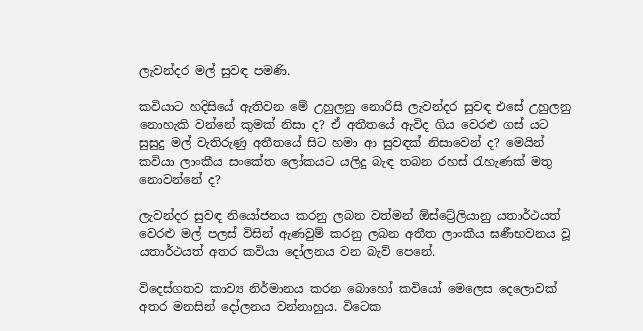ලැවන්දර මල් සුවඳ පමණි.

කවියාට හදිසියේ ඇතිවන මේ උහුලනු නොරිසි ලැවන්දර සුවඳ එසේ උහුලනු නොහැකි වන්නේ කුමක් නිසා ද? ඒ අතීතයේ ඇවිද ගිය වෙරළු ගස් යට සුසුදු මල් වැතිරුණු අතීතයේ සිට හමා ආ සුවඳක් නිසාවෙන් ද? මෙයින් කවියා ලාංකීය සංකේත ලෝකයට යලිදු බැඳ තබන රහස් රැහැණක් මතු නොවන්නේ ද?

ලැවන්දර සුවඳ නියෝජනය කරනු ලබන වත්මන් ඕස්ට්‍රේලියානු යතාර්ථයත් වෙරළු මල් පලස් විසින් ඇණවුම් කරනු ලබන අතීත ලාංකීය ඝණීභවනය වූ යතාර්ථයත් අතර කවියා දෝලනය වන බැව් පෙනේ.

විදෙස්ගතව කාව්‍ය නිර්මානය කරන බොහෝ කවියෝ මෙලෙස දෙලොවක් අතර මනසින් දෝලනය වන්නාහුය. විටෙක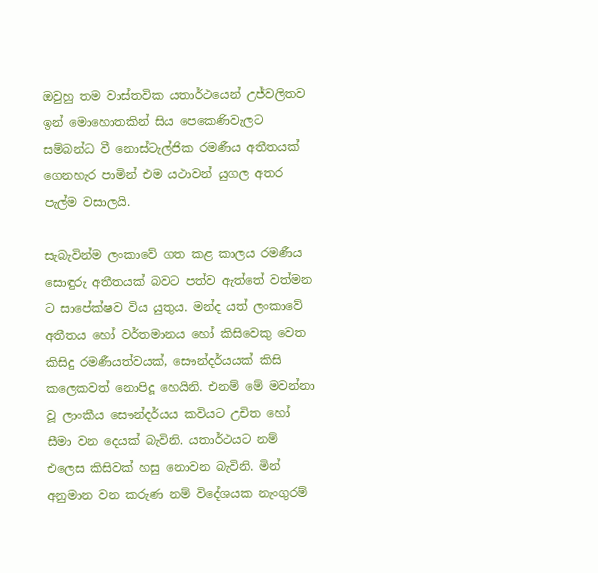ඔවුහු තම වාස්තවික යතාර්ථයෙන් උජ්වලිතව ඉන් මොහොතකින් සිය පෙකෙණිවැලට සම්බන්ධ වී නොස්ටැල්ජික රමණීය අතීතයක් ගෙනහැර පාමින් එම යථාවන් යුගල අතර පැල්ම වසාලයි.

සැබැවින්ම ලංකාවේ ගත කළ කාලය රමණීය සොඳුරු අතීතයක් බවට පත්ව ඇත්තේ වත්මන ට සාපේක්ෂව විය යුතුය. මන්ද යත් ලංකාවේ අතීතය හෝ වර්තමානය හෝ කිසිවෙකු වෙත කිසිදු රමණීයත්වයක්, සෞන්දර්යයක් කිසි කලෙකවත් නොපිදූ හෙයිනි. එනම් මේ මවන්නා වූ ලාංකීය සෞන්දර්යය කවියට උචිත හෝ සීමා වන දෙයක් බැවිනි. යතාර්ථයට නම් එලෙස කිසිවක් හසු නොවන බැවිනි. මින් අනුමාන වන කරුණ නම් විදේශයක නැංගුරම්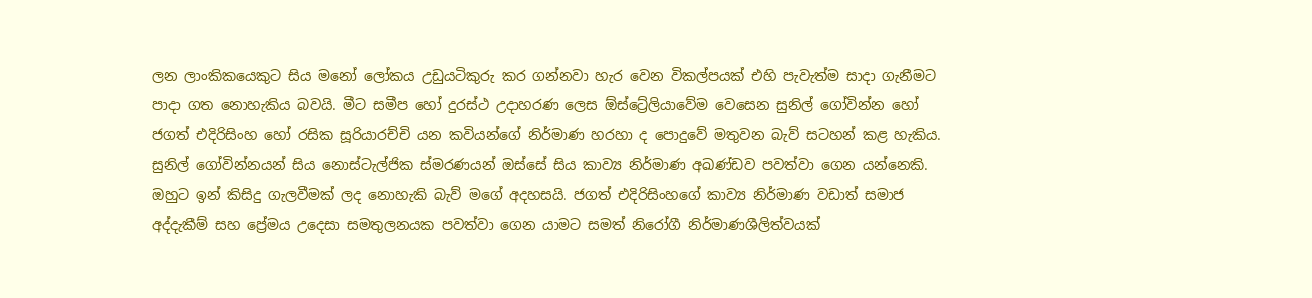ලන ලාංකිකයෙකුට සිය මනෝ ලෝකය උඩුයටිකුරු කර ගන්නවා හැර වෙන විකල්පයක් එහි පැවැත්ම සාදා ගැනීමට පාදා ගත නොහැකිය බවයි. මීට සමීප හෝ දුරස්ථ උදාහරණ ලෙස ඕස්ට්‍රේලියාවේම වෙසෙන සුනිල් ගෝවින්න හෝ ජගත් එදිරිසිංහ හෝ රසික සූරියාරච්චි යන කවියන්ගේ නිර්මාණ හරහා ද පොදුවේ මතුවන බැව් සටහන් කළ හැකිය. සුනිල් ගෝවින්නයන් සිය නොස්ටැල්ජික ස්මරණයන් ඔස්සේ සිය කාව්‍ය නිර්මාණ අඛණ්ඩව පවත්වා ගෙන යන්නෙකි. ඔහුට ඉන් කිසිදු ගැලවීමක් ලද නොහැකි බැව් මගේ අදහසයි. ජගත් එදිරිසිංහගේ කාව්‍ය නිර්මාණ වඩාත් සමාජ අද්දැකීම් සහ ප්‍රේමය උදෙසා සමතුලනයක පවත්වා ගෙන යාමට සමත් නිරෝගී නිර්මාණශීලිත්වයක්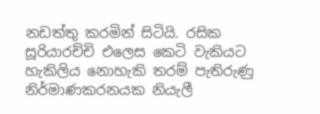නඩත්තු කරමින් සිටියි. රසික සූරියාරච්චි එලෙස කෙටි වැකියට හැකිලිය නොහැකි තරම් පැතිරුණු  නිර්මාණකරනයක නියැලී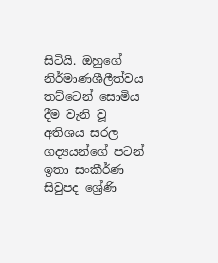සිටියි. ඔහුගේ නිර්මාණශීලීත්වය තට්ටෙන් සොමිය දීම වැනි වූ අතිශය සරල ගද්‍යයන්ගේ පටන් ඉතා සංකීර්ණ සිවුපද ශ්‍රේණි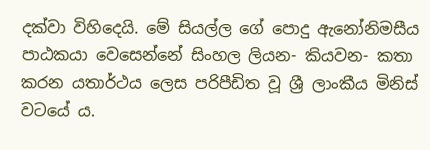දක්වා විහිදෙයි. මේ සියල්ල ගේ පොදු ඇනෝනිමසීය පාඨකයා වෙසෙන්නේ සිංහල ලියන- කියවන- කතා කරන යතාර්ථය ලෙස පරිපීඩිත වූ ශ්‍රී ලාංකීය මිනිස් වටයේ ය.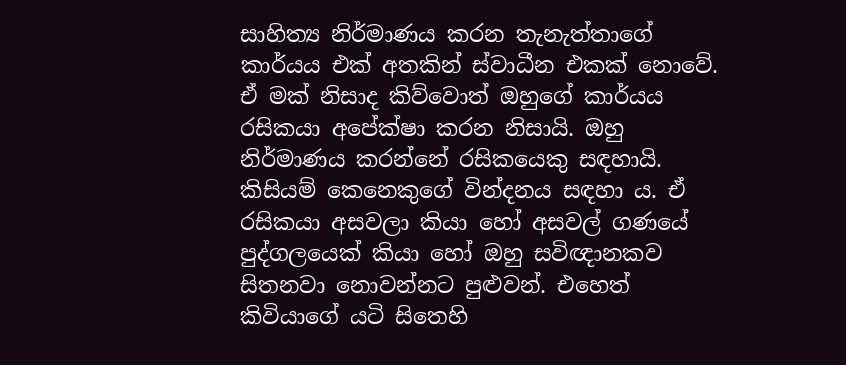සාහිත්‍ය නිර්මාණය කරන තැනැත්තාගේ කාර්යය එක් අතකින් ස්වාධීන එකක් නොවේ. ඒ මක් නිසාද කිව්වොත් ඔහුගේ කාර්යය රසිකයා අපේක්ෂා කරන නිසායි. ඔහු නිර්මාණය කරන්නේ රසිකයෙකු සඳහායි. කිසියම් කෙනෙකුගේ වින්දනය සඳහා ය. ඒ රසිකයා අසවලා කියා හෝ අසවල් ගණයේ පුද්ගලයෙක් කියා හෝ ඔහු සවිඥානකව සිතනවා නොවන්නට පුළුවන්. එහෙත් කිවියාගේ යටි සිතෙහි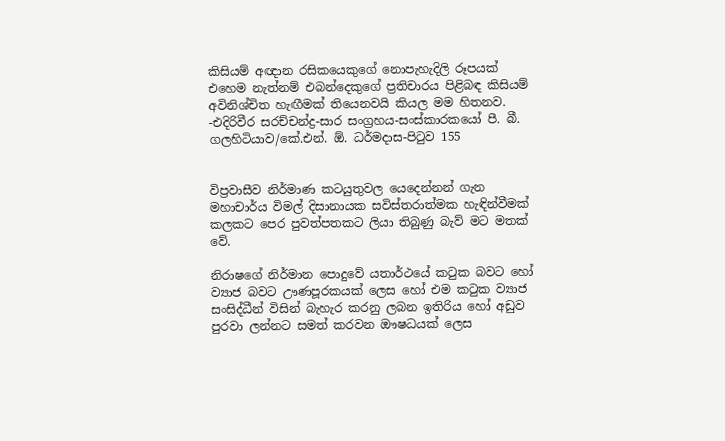කිසියම් අඥාන රසිකයෙකුගේ නොපැහැදිලි රූපයක් එහෙම නැත්නම් එබන්දෙකුගේ ප්‍රතිචාරය පිළිබඳ කිසියම් අවිනිශ්චිත හැඟීමක් තියෙනවයි කියල මම හිතනව.
-එදිරිවීර සරච්චන්ද්‍ර-සාර සංග්‍රහය-සංස්කාරකයෝ පී. බී. ගලහිටියාව/කේ.එන්. ඕ. ධර්මදාස-පිටුව 155


විප්‍රවාසීව නිර්මාණ කටයුතුවල යෙදෙන්නන් ගැන මහාචාර්ය විමල් දිසානායක සවිස්තරාත්මක හැඳින්වීමක් කලකට පෙර පුවත්පතකට ලියා තිබුණු බැව් මට මතක් වේ.

නිරාෂගේ නිර්මාන පොදුවේ යතාර්ථයේ කටුක බවට හෝ ව්‍යාජ බවට ඌණපූරකයක් ලෙස හෝ එම කටුක ව්‍යාජ සංසිද්ධීන් විසින් බැහැර කරනු ලබන ඉතිරිය හෝ අඩුව පුරවා ලන්නට සමත් කරවන ඖෂධයක් ලෙස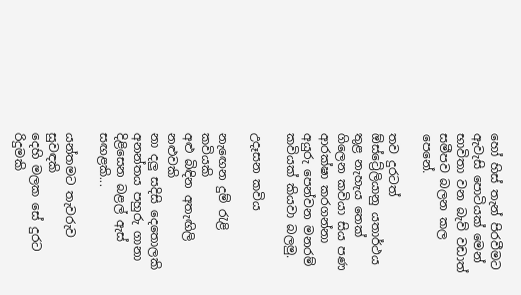හෝ හිස් තැන් පිරවීමට ඇවැසි පොටියක් මෙන් භාවිතා වන බැව් වඩාත් සමීපව බලන කල පෙනේ.

තව දුරටත් ඕස්ට්‍රේලියානු යතාර්ථය තුළ නැහැය තෙක් ගිලෙන කවියා සිය පණ ආරක්ෂා කරගන්නා අයුරු පෙන්වන මනරම් කවියක් කියවා බලමු.

උදෑසන කවිය

නැඟෙන දුම් රැළි කවියකි
අළු බිඳින අතැඟිලි නළුවකි
නා දලු සදිසි දෙතොලකි
අනන්තය පහුරු ගානා
දිළිසෙන බළල් ඇස් සඟළකි...

යන්තමට තැවරුව සුවඳකි
දෙහි මලක සේ දුරට රිදුමකි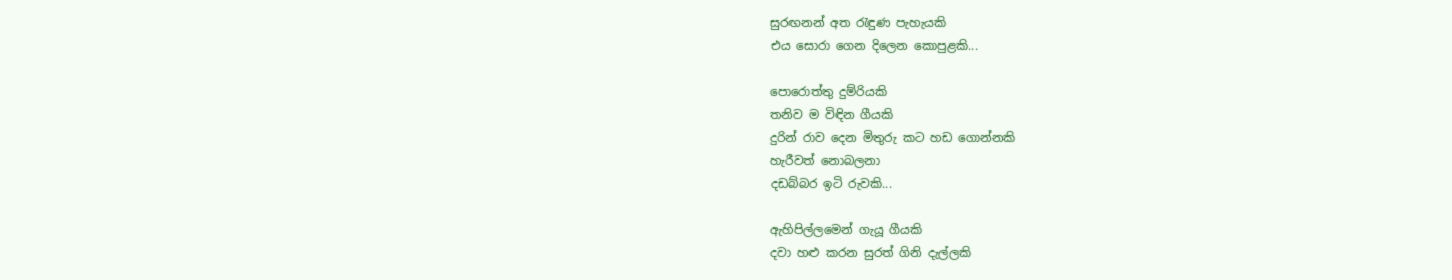සුරඟනන් අත රැඳුණ පැහැයකි
එය සොරා ගෙන දිලෙන කොපුළකි...

පොරොත්තු දුම්රියකි
තනිව ම විඳින ගීයකි
දුරින් රාව දෙන මිතුරු කට හඩ ගොන්නකි
හැරීවත් නොබලනා
දඩබ්බර ඉටි රුවකි...

ඇහිපිල්ලමෙන් ගැයූ ගීයකි
දවා හළු කරන සුරත් ගිනි දැල්ලකි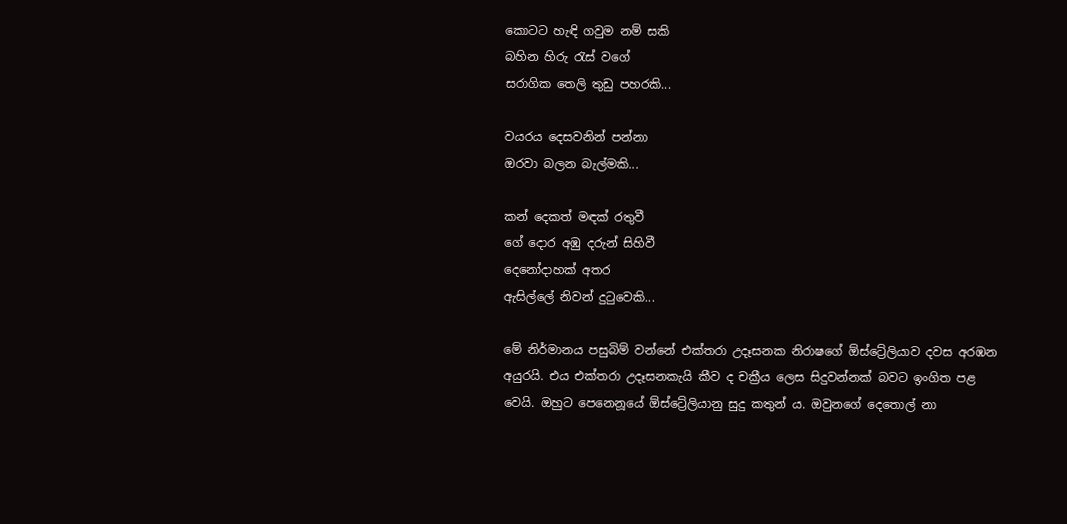කොටට හැඳි ගවුම නම් සකි
බහින හිරු රැස් වගේ
සරාගික තෙලි තුඩු පහරකි...

වයරය දෙසවනින් පන්නා
ඔරවා බලන බැල්මකි...

කන් දෙකත් මඳක් රතුවී
ගේ දොර අඹු දරුන් සිහිවී
දෙනෝදාහක් අතර
ඇසිල්ලේ නිවන් දුටුවෙකි...

මේ නිර්මානය පසුබිම් වන්නේ එක්තරා උදෑසනක නිරාෂගේ ඕස්ට්‍රේලියාව දවස අරඹන අයුරයි. එය එක්තරා උදෑසනකැයි කීව ද චක්‍රීය ලෙස සිදුවන්නක් බවට ඉංගිත පළ වෙයි. ඔහුට පෙනෙනූයේ ඕස්ට්‍රේලියානු සුදු කතුන් ය. ඔවුනගේ දෙතොල් නා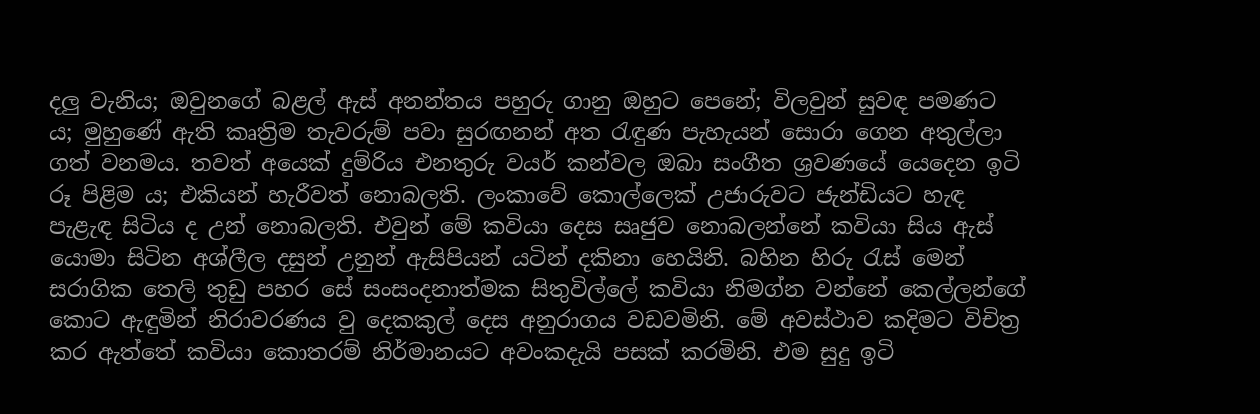දලු වැනිය; ඔවුනගේ බළල් ඇස් අනන්තය පහුරු ගානු ඔහුට පෙනේ; විලවුන් සුවඳ පමණට ය; මුහුණේ ඇති කෘත්‍රිම තැවරුම් පවා සුරඟනන් අත රැඳුණ පැහැයන් සොරා ගෙන අතුල්ලා ගත් වනමය. තවත් අයෙක් දුම්රිය එනතුරු වයර් කන්වල ඔබා සංගීත ශ්‍රවණයේ යෙදෙන ඉටි රූ පිළිම ය; එකියන් හැරීවත් නොබලති. ලංකාවේ කොල්ලෙක් උජාරුවට ජැන්ඩියට හැඳ පැළැඳ සිටිය ද උන් නොබලති. එවුන් මේ කවියා දෙස සෘජුව නොබලන්නේ කවියා සිය ඇස් යොමා සිටින අශ්ලීල දසුන් උනුන් ඇසිපියන් යටින් දකිනා හෙයිනි. බහින හිරු රැස් මෙන් සරාගික තෙලි තුඩු පහර සේ සංසංදනාත්මක සිතුවිල්ලේ කවියා නිමග්න වන්නේ කෙල්ලන්ගේ කොට ඇඳුමින් නිරාවරණය වු දෙකකුල් දෙස අනුරාගය වඩවමිනි. මේ අවස්ථාව කදිමට විචිත්‍ර කර ඇත්තේ කවියා කොතරම් නිර්මානයට අවංකදැයි පසක් කරමිනි. එම සුදු ඉටි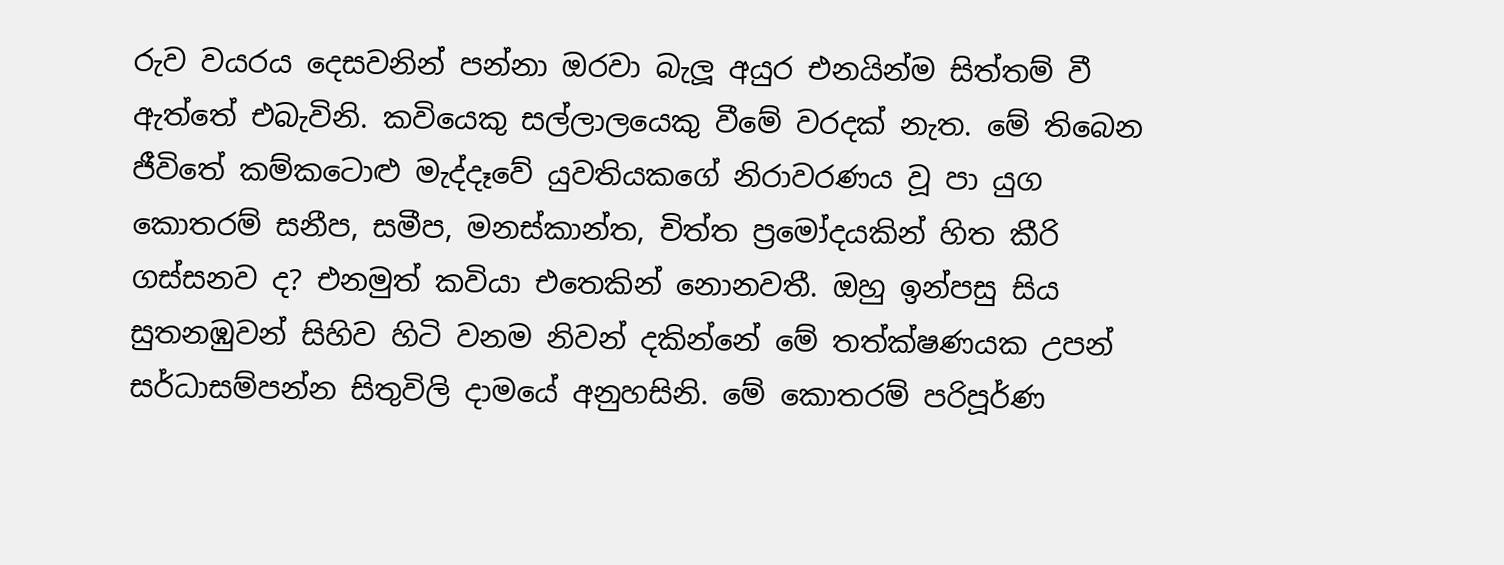රුව වයරය දෙසවනින් පන්නා ඔරවා බැලූ අයුර එනයින්ම සිත්තම් වී ඇත්තේ එබැවිනි. කවියෙකු සල්ලාලයෙකු වීමේ වරදක් නැත. මේ තිබෙන ජීවිතේ කම්කටොළු මැද්දෑවේ යුවතියකගේ නිරාවරණය වූ පා යුග කොතරම් සනීප, සමීප, මනස්කාන්ත, චිත්ත ප්‍රමෝදයකින් හිත කීරි ගස්සනව ද? එනමුත් කවියා එතෙකින් නොනවතී. ඔහු ඉන්පසු සිය සුතනඹුවන් සිහිව හිටි වනම නිවන් දකින්නේ මේ තත්ක්ෂණයක උපන් සර්ධාසම්පන්න සිතුවිලි දාමයේ අනුහසිනි. මේ කොතරම් පරිපූර්ණ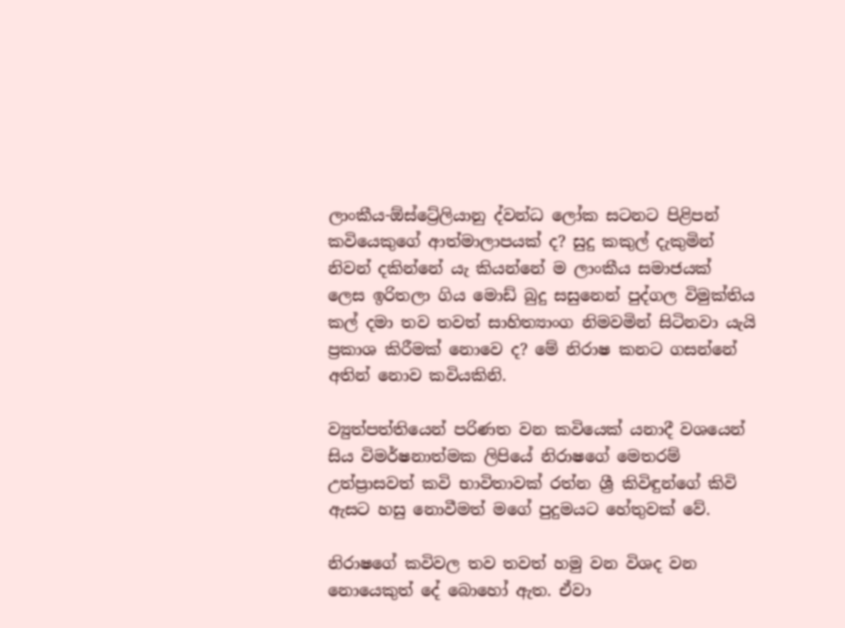ලාංකීය-ඕස්ට්‍රේලියානු ද්වන්ධ ලෝක සටනට පිළිපන් කවියෙකුගේ ආත්මාලාපයක් ද? සුදු කකුල් දැකුමින් නිවන් දකින්නේ යැ කියන්නේ ම ලාංකීය සමාජයක් ලෙස ඉරිතලා ගිය මොඩ් බුදු සසුනෙන් පුද්ගල විමුක්තිය කල් දමා තව තවත් සාහිත්‍යාංග නිමවමින් සිටිනවා යැයි ප්‍රකාශ කිරීමක් නොවෙ ද? මේ නිරාෂ කනට ගසන්නේ අතින් නොව කවියකිනි.

ව්‍යුත්පත්තියෙන් පරිණත වන කවියෙක් යනාදී වශයෙන් සිය විමර්ෂනාත්මක ලිපියේ නිරාෂගේ මෙතරම් උත්ප්‍රාසවත් කවි භාවිතාවක් රත්න ශ්‍රී කිවිඳුන්ගේ කිවි ඇසට හසු නොවීමත් මගේ පුදුමයට හේතුවක් වේ.

නිරාෂගේ කවිවල තව තවත් හමු වන විශද වන නොයෙකුත් දේ බොහෝ ඇත. ඒවා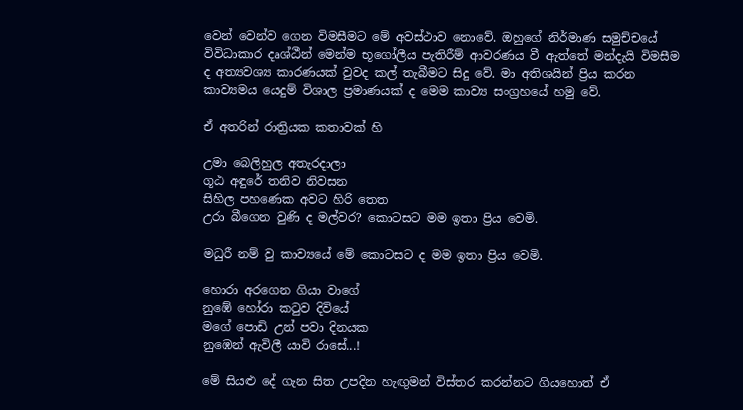වෙන් වෙන්ව ගෙන විමසීමට මේ අවස්ථාව නොවේ. ඔහුගේ නිර්මාණ සමුච්චයේ විවිධාකාර දෘශ්ඨීන් මෙන්ම භූගෝලීය පැතිරීම් ආවරණය වී ඇත්තේ මන්දැයි විමසීම ද අත්‍යවශ්‍ය කාරණයක් වුවද කල් තැබීමට සිදු වේ. මා අතිශයින් ප්‍රිය කරන කාව්‍යමය යෙදුම් විශාල ප්‍රමාණයක් ද මෙම කාව්‍ය සංග්‍රහයේ හමු වේ.

ඒ අතරින් රාත්‍රියක කතාවක් හි

උමා බෙලිහුල අතැරදාලා
ගූඨ අඳුරේ තනිව නිවසන
සිහිල පහණෙක අවට හිරි තෙත
උරා බීගෙන වුණි ද මල්වර? කොටසට මම ඉතා ප්‍රිය වෙමි.

මධුරී නම් වු කාව්‍යයේ මේ කොටසට ද මම ඉතා ප්‍රිය වෙමි.

හොරා අරගෙන ගියා වාගේ
නුඹේ හෝරා කටුව දිවියේ
මගේ පොඩි උන් පවා දිනයක
නුඹෙන් ඇවිලී යාවි රාසේ...!

මේ සියළු දේ ගැන සිත උපදින හැඟුමන් විස්තර කරන්නට ගියහොත් ඒ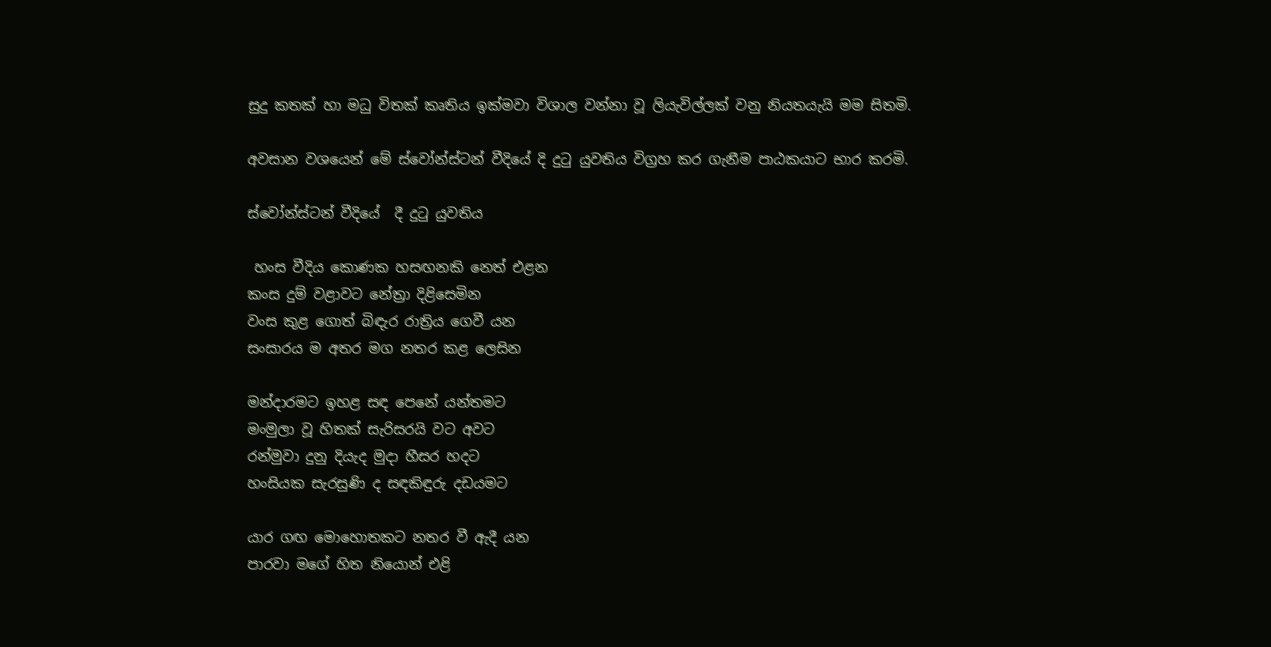සුදු කතක් හා මධු විතක් කෘතිය ඉක්මවා විශාල වන්නා වූ ලියැවිල්ලක් වනු නියතයැයි මම සිතමි.

අවසාන වශයෙන් මේ ස්වෝන්ස්ටන් වීදියේ දි දුටු යුවතිය විග්‍රහ කර ගැනීම පාඨකයාට භාර කරමි.

ස්වෝන්ස්ටන් වීදියේ  දී දුටු යුවතිය

 හංස වීදිය කොණක හසඟනකි නෙත් එළන
කංස දුම් වළාවට නේත්‍රා දිළිසෙමින
වංස කුළ ගොත් බිඳැර රාත්‍රිය ගෙවී යන
සංසාරය ම අතර මග නතර කළ ලෙසින

මන්දාරමට ඉහළ සඳ පෙනේ යන්තමට
මංමුලා වූ හිතක් සැරිසරයි වට අවට
රන්මුවා දුනු දියැද මුදා හීසර හදට
හංසියක සැරසුණි ද සඳකිඳුරු දඩයමට

යාර ගඟ මොහොතකට නතර වී ඇදී යන
පාරවා මගේ හිත නියොන් එළි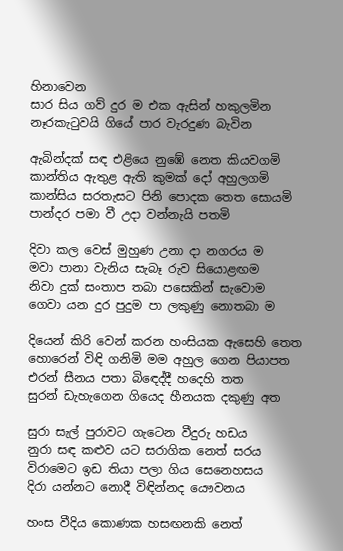හිනාවෙන
සාර සිය ගව් දුර ම එක ඇසින් හකුලමින
නෑරකැටුවයි ගියේ පාර වැරදුණ බැවින

ඇබින්දක් සඳ එළියෙ නුඹේ නෙත කියවගමි
කාන්තිය ඇතුළ ඇති කුමක් දෝ අහුලගමි
කාන්සිය සරතැසට පිනි පොදක තෙත සොයමි
පාන්දර පමා වී උදා වන්නැයි පතමි

දිවා කල වෙස් මුහුණ උනා දා නගරය ම
මවා පානා වැනිය සැබෑ රුව සියොළඟම
නිවා දුක් සංතාප තබා පසෙකින් සැවොම
ගෙවා යන දුර පුදුම පා ලකුණු නොතබා ම

දියෙන් කිරි වෙන් කරන හංසියක ඇසෙහි තෙත
හොරෙන් විඳි ගනිමි මම අහුල ගෙන පියාපත
එරන් සීනය පතා බිඳෙද්දී හදෙහි තත
සුරන් ඩැහැගෙන ගියෙද හීනයක දකුණු අත

සුරා සැල් පුරාවට ගැටෙන වීදුරු හඩය
නුරා සඳ කළුව යට සරාගික නෙත් සරය
විරාමෙට ඉඩ තියා පලා ගිය සෙනෙහසය
දිරා යන්නට නොදී විඳින්නද යෞවනය

හංස වීදිය කොණක හසඟනකි නෙත්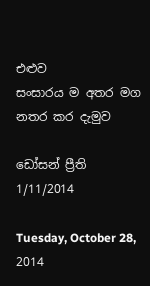එළුව
සංසාරය ම අතර මග නතර කර දැමුව

ඩෝසන් ප්‍රීති
1/11/2014

Tuesday, October 28, 2014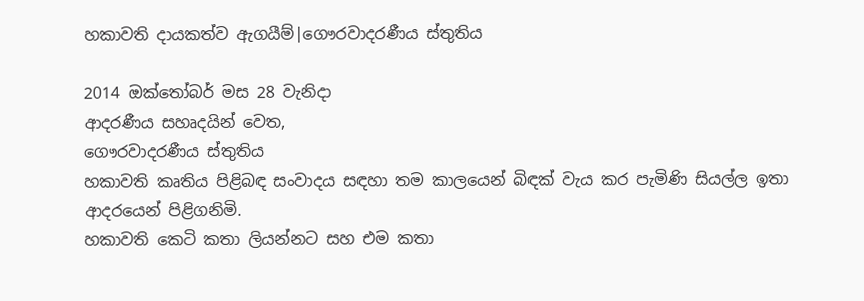හකාවති දායකත්ව ඇගයීම්|ගෞරවාදරණීය ස්තුතිය

2014 ඔක්තෝබර් මස 28 වැනිදා
ආදරණීය සහෘදයින් වෙත,
ගෞරවාදරණීය ස්තුතිය
හකාවති කෘතිය පිළිබඳ සංවාදය සඳහා තම කාලයෙන් බිඳක් වැය කර පැමිණි සියල්ල ඉතා ආදරයෙන් පිළිගනිමි.
හකාවති කෙටි කතා ලියන්නට සහ එම කතා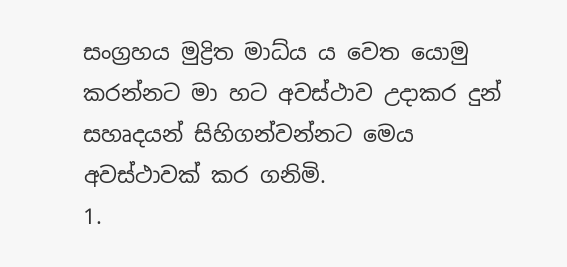සංග්‍රහය මුද්‍රිත මාධ්ය ය වෙත යොමු කරන්නට මා හට අවස්ථාව උදාකර දුන් සහෘදයන් සිහිගන්වන්නට මෙය අවස්ථාවක් කර ගනිමි.
1.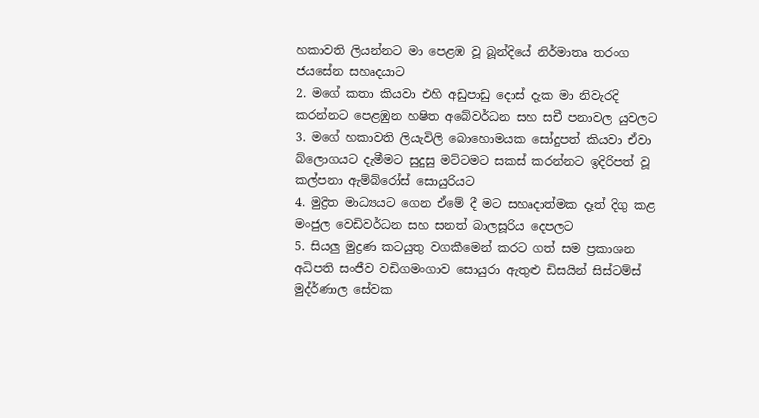හකාවති ලියන්නට මා පෙළඹ වූ බූන්දියේ නිර්මාතෘ තරංග ජයසේන සහෘදයාට
2. මගේ කතා කියවා එහි අඩුපාඩු දොස් දැක මා නිවැරදි කරන්නට පෙළඹුන හෂිත අබේවර්ධන සහ සචී පනාවල යුවලට
3. මගේ හකාවති ලියැවිලි බොහොමයක සෝදුපත් කියවා ඒවා බ්ලොගයට දැමීමට සුදුසු මට්ටමට සකස් කරන්නට ඉදිරිපත් වූ කල්පනා ඇම්බ්රෝස් සොයුරියට
4. මුද්‍රිත මාධ්‍යයට ගෙන ඒමේ දී මට සහෘදාත්මක දෑත් දිගු කළ මංජුල වෙඩිවර්ධන සහ සනත් බාලසූරිය දෙපලට
5. සියලු මුද්‍රණ කටයුතු වගකීමෙන් කරට ගත් සම ප්‍රකාශන අධිපති සංජීව වඩිගමංගාව සොයුරා ඇතුළු ඩිසයින් සිස්ටම්ස් මුද්ර්ණාල සේවක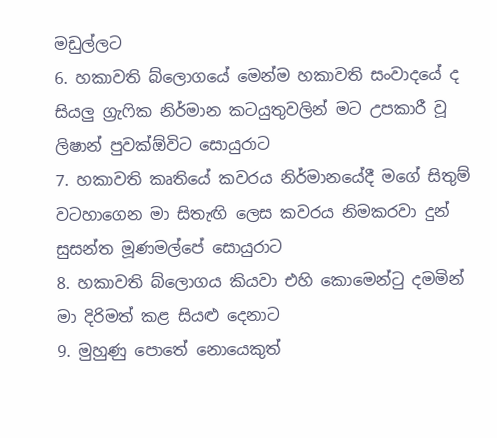මඩුල්ලට
6. හකාවති බ්ලොගයේ මෙන්ම හකාවති සංවාදයේ ද සියලු ග්‍රැෆික නිර්මාන කටයුතුවලින් මට උපකාරී වූ ලිෂාන් පුවක්ඕවිට සොයුරාට
7. හකාවති කෘතියේ කවරය නිර්මානයේදී මගේ සිතුම් වටහාගෙන මා සිතැඟි ලෙස කවරය නිමකරවා දුන් සුසන්ත මූණමල්පේ සොයුරාට
8. හකාවති බ්ලොගය කියවා එහි කොමෙන්ටු දමමින් මා දිරිමත් කළ සියළු දෙනාට
9. මුහුණු පොතේ නොයෙකුත්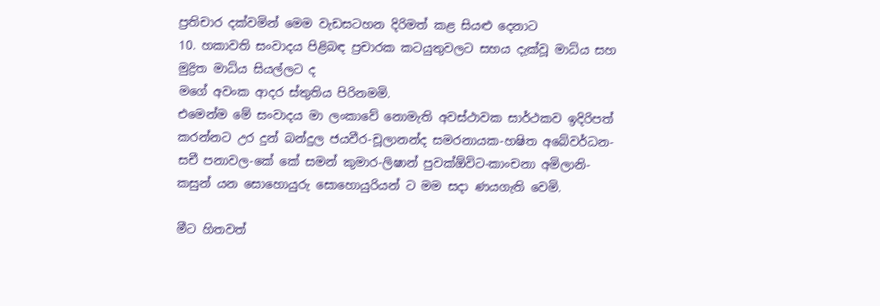ප්‍රතිචාර දක්වමින් මෙම වැඩසටහන දිරිමත් කළ සියළු දෙනාට
10. හකාවති සංවාදය පිළිබඳ ප්‍රචාරක කටයුතුවලට සහය දැක්වූ මාධ්ය සහ මුද්‍රිත මාධ්ය සියල්ලට ද
මගේ අවංක ආදර ස්තුතිය පිරිනමමි.
එමෙන්ම මේ සංවාදය මා ලංකාවේ නොමැති අවස්ථාවක සාර්ථකව ඉදිරිපත් කරන්නට උර දුන් බන්දුල ජයවීර-චූලානන්ද සමරනායක-හෂිත අබේවර්ධන-සචී පනාවල-කේ කේ සමන් කුමාර-ලිෂාන් පුවක්ඕවිට-කාංචනා අමිලානි-කසුන් යන සොහොයුරු සොහොයුරියන් ට මම සදා ණයගැති වෙමි.

මීට හිතවත්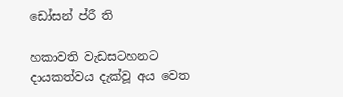ඩෝසන් ප්රී ති

හකාවති වැඩසටහනට දායකත්වය දැක්වූ අය වෙත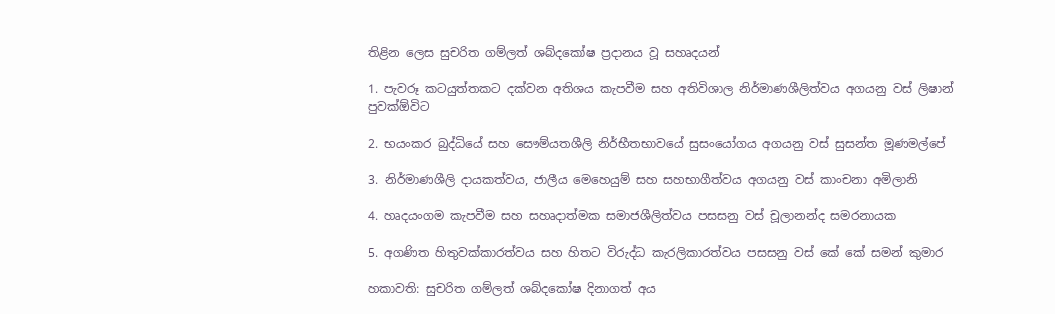තිළින ලෙස සුචරිත ගම්ලත් ශබ්දකෝෂ ප්‍රදානය වූ සහෘදයන්

1. පැවරූ කටයුත්තකට දක්වන අතිශය කැපවීම සහ අතිවිශාල නිර්මාණශීලිත්වය අගයනු වස් ලිෂාන් පුවක්ඕවිට

2. භයංකර බුද්ධියේ සහ සෞම්යතශීලි නිර්භීතභාවයේ සුසංයෝගය අගයනු වස් සුසන්ත මූණමල්පේ

3. නිර්මාණශීලි දායකත්වය, ජාලීය මෙහෙයුම් සහ සහභාගීත්වය අගයනු වස් කාංචනා අමිලානි

4. හෘදයංගම කැපවීම සහ සහෘදාත්මක සමාජශීලිත්වය පසසනු වස් චූලානන්ද සමරනායක

5. අගණිත හිතුවක්කාරත්වය සහ හිතට විරුද්ධ කැරලිකාරත්වය පසසනු වස් කේ කේ සමන් කුමාර

හකාවති: සුචරිත ගම්ලත් ශබ්දකෝෂ දිනාගත් අය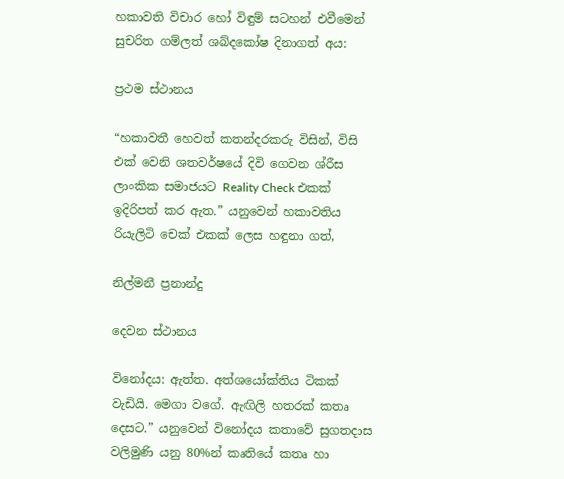හකාවති විචාර හෝ විඳුම් සටහන් එවීමෙන් සුචරිත ගම්ලත් ශබ්දකෝෂ දිනාගත් අය:

ප්‍රථම ස්ථානය

“හකාවතී හෙවත් කතන්දරකරු විසින්, විසි එක් වෙනි ශතවර්ෂයේ දිවි ගෙවන ශ්රීස ලාංකික සමාජයට Reality Check එකක් ඉදිරිපත් කර ඇත.” යනුවෙන් හකාවතිය රියැලිටි චෙක් එකක් ලෙස හඳුනා ගත්,

නිල්මනී ප්‍රනාන්දු

දෙවන ස්ථානය

විනෝදය: ඇත්ත. අත්ශයෝක්තිය ටිකක් වැඩියි. මෙගා වගේ. ඇඟිලි හතරක් කතෘ දෙසට.” යනුවෙන් විනෝදය කතාවේ සුගතදාස වලිමුණි යනු 80%න් කෘතියේ කතෘ හා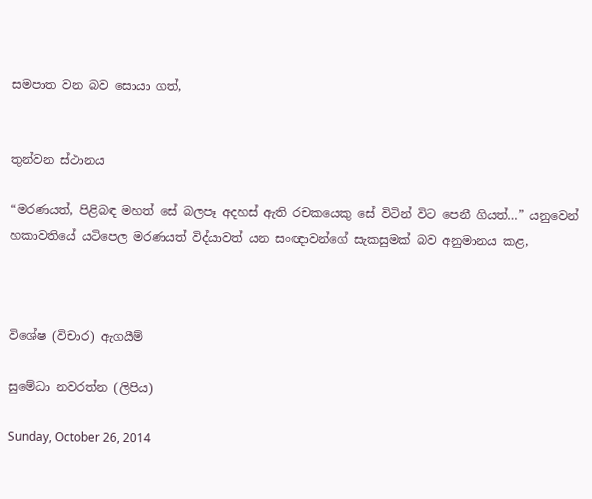සමපාත වන බව සොයා ගත්,


තුන්වන ස්ථානය

“මරණයත්, පිළිබඳ මහත් සේ බලපෑ අදහස් ඇති රචකයෙකු සේ විටින් විට පෙනී ගියත්…” යනුවෙන් හකාවතියේ යටිපෙල මරණයත් විද්යාවත් යන සංඥාවන්ගේ සැකසුමක් බව අනුමානය කළ,



විශේෂ (විචාර) ඇගයීම්

සුමේධා නවරත්න (ලිපිය)

Sunday, October 26, 2014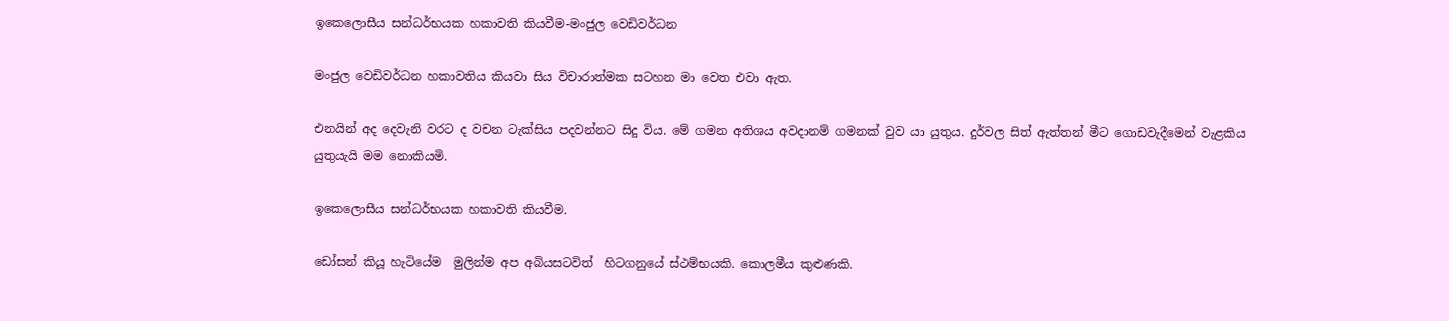ඉකෙලොසීය සන්ධර්භයක හකාවති කියවීම-මංජුල වෙඩිවර්ධන

මංජුල වෙඩිවර්ධන හකාවතිය කියවා සිය විචාරාත්මක සටහන මා වෙත එවා ඇත.

එනයින් අද දෙවැනි වරට ද වචන ටැක්සිය පදවන්නට සිදු විය. මේ ගමන අතිශය අවදානම් ගමනක් වුව යා යුතුය. දුර්වල සිත් ඇත්තන් මීට ගොඩවැදීමෙන් වැළකිය යුතුයැයි මම නොකියමි.

ඉකෙලොසීය සන්ධර්භයක හකාවති කියවීම.

ඩෝසන් කියූ හැටියේම  මුලින්ම අප අබියසටවිත්  හිටගනුයේ ස්ථම්භයකි. කොලමීය කුළුණකි.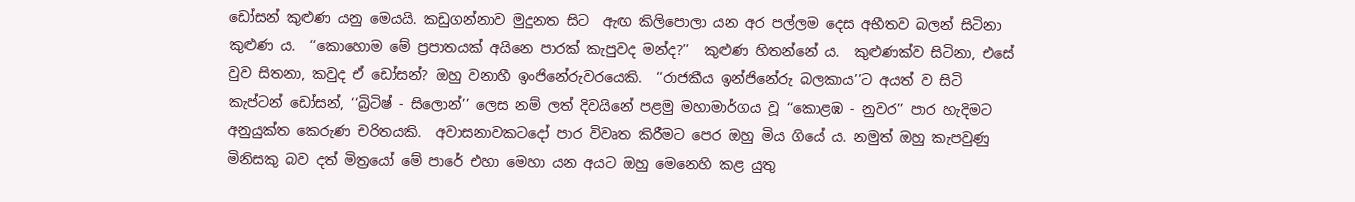ඩෝසන් කුළුණ යනු මෙයයි. කඩුගන්නාව මුදුනත සිට  ඇඟ කිලිපොලා යන අර පල්ලම දෙස අභීතව බලන් සිටිනා කුළුණ ය.  ‘‘කොහොම මේ ප්‍රපාතයක් අයිනෙ පාරක් කැපුවද මන්ද?’’  කුළුණ හිතන්නේ ය.  කුළුණක්ව සිටිනා, එසේ වුව සිතනා, කවුද ඒ ඩෝසන්? ඔහු වනාහී ඉංජිනේරුවරයෙකි.  ‘‘රාජකීය ඉන්ජිනේරු බලකාය’’ට අයත් ව සිටි කැප්ටන් ඩෝසන්, ‘‘බ්‍රිටිෂ් - සිලොන්’’ ලෙස නම් ලත් දිවයිනේ පළමු මහාමාර්ගය වූ ‘‘කොළඹ - නුවර’’ පාර හැදිමට අනුයුක්ත කෙරුණ චරිතයකි.  අවාසනාවකටදෝ පාර විවෘත කිරීමට පෙර ඔහු මිය ගියේ ය. නමුත් ඔහු කැපවුණු මිනිසකු බව දත් මිත්‍රයෝ මේ පාරේ එහා මෙහා යන අයට ඔහු මෙනෙහි කළ යුතු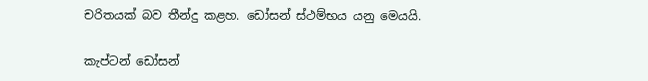චරිතයක් බව තීන්දු කළහ. ඩෝසන් ස්ථම්භය යනු මෙයයි.

කැප්ටන් ඩෝසන්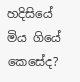හදිසියේ මිය ගියේ කෙසේද?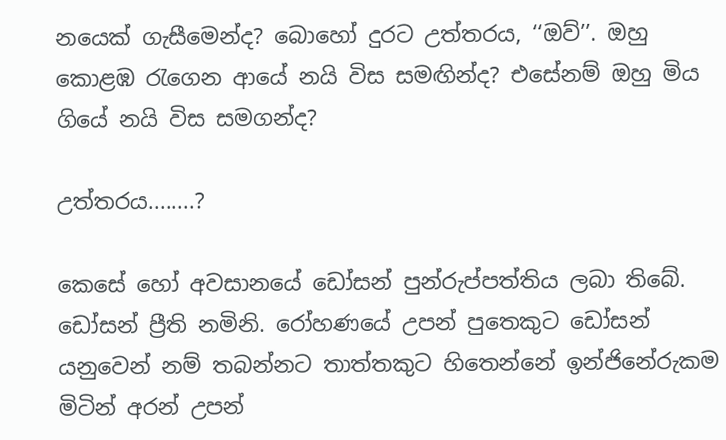නයෙක් ගැසීමෙන්ද? බොහෝ දුරට උත්තරය, ‘‘ඔව්’’. ඔහු කොළඹ රැගෙන ආයේ නයි විස සමඟින්ද? එසේනම් ඔහු මිය ගියේ නයි විස සමගන්ද?

උත්තරය........?

කෙසේ හෝ අවසානයේ ඩෝසන් පුන්රුප්පත්තිය ලබා තිබේ. ඩෝසන් ප්‍රීති නමිනි. රෝහණයේ උපන් පුතෙකුට ඩෝසන් යනුවෙන් නම් තබන්නට තාත්තකුට හිතෙන්නේ ඉන්ජිනේරුකම මිටින් අරන් උපන්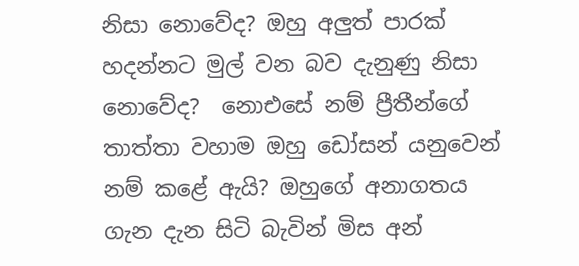නිසා නොවේද? ඔහු අලුත් පාරක් හදන්නට මුල් වන බව දැනුණු නිසා නොවේද?  නොඑසේ නම් ප්‍රීතීන්ගේ තාත්තා වහාම ඔහු ඩෝසන් යනුවෙන් නම් කළේ ඇයි? ඔහුගේ අනාගතය ගැන දැන සිටි බැවින් මිස අන්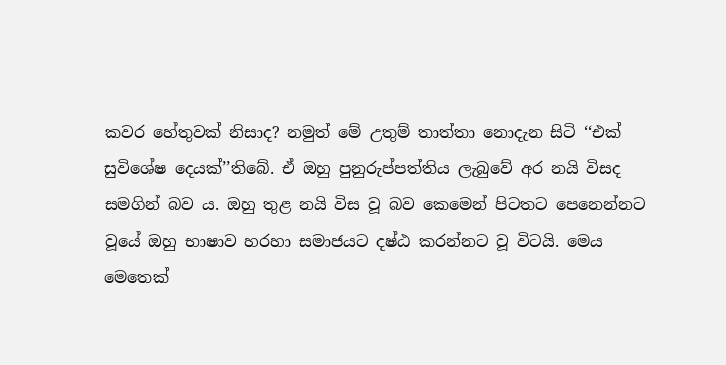කවර හේතුවක් නිසාද? නමුත් මේ උතුම් තාත්තා නොදැන සිටි ‘‘එක් සුවිශේෂ දෙයක්’’තිබේ. ඒ ඔහු පුනුරුප්පත්තිය ලැබුවේ අර නයි විසද සමගින් බව ය. ඔහු තුළ නයි විස වූ බව කෙමෙන් පිටතට පෙනෙන්නට වූයේ ඔහු භාෂාව හරහා සමාජයට දෂ්ඨ කරන්නට වූ විටයි. මෙය මෙතෙක්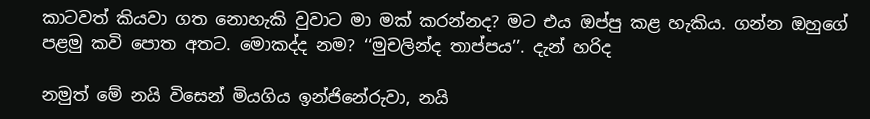කාටවත් කියවා ගත නොහැකි වුවාට මා මක් කරන්නද? මට එය ඔප්පු කළ හැකිය. ගන්න ඔහුගේ පළමු කවි පොත අතට. මොකද්ද නම? ‘‘මුචලින්ද තාප්පය’’. දැන් හරිද

නමුත් මේ නයි විසෙන් මියගිය ඉන්ජිනේරුවා, නයි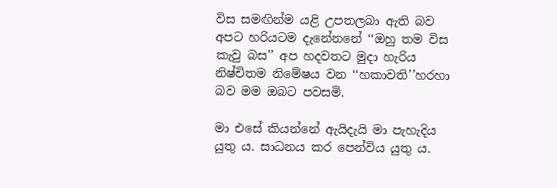විස සමඟින්ම යළි උපතලබා ඇති බව අපට හරියටම දැනේනනේ ‘‘ඔහු තම විස කැවු බස’’ අප හදවතට මුදා හැරිය නිෂ්චිතම නිමේෂය වන ‘‘හකාවති’’හරහා බව මම ඔබට පවසමි.

මා එසේ කියන්නේ ඇයිදැයි මා පැහැදිය යුතු ය. සාධනය කර පෙන්විය යුතු ය.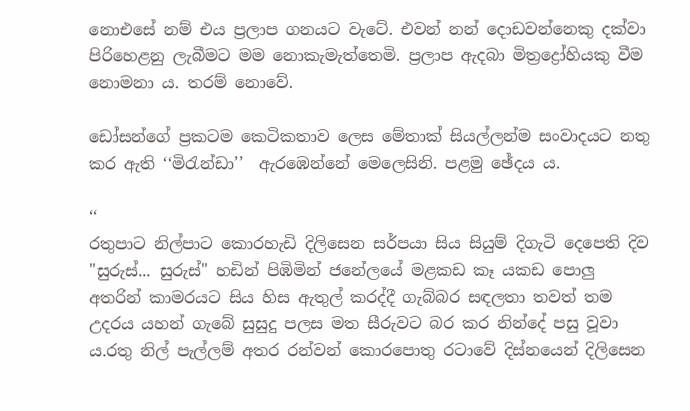නොඑසේ නම් එය ප්‍රලාප ගනයට වැටේ. එවන් නන් දොඩවන්නෙකු දක්වා පිරිහෙළනු ලැබීමට මම නොකැමැත්තෙමි. ප්‍රලාප ඇදබා මිත්‍රද්‍රෝහියකු වීම නොමනා ය. තරම් නොවේ.

ඩෝසන්ගේ ප්‍රකටම කෙටිකතාව ලෙස මේතාක් සියල්ලන්ම සංවාදයට නතු කර ඇති ‘‘මිරැන්ඩා’’  ඇරඹෙන්නේ මෙලෙසිනි. පළමු ඡේදය ය.

‘‘
රතුපාට නිල්පාට කොරහැඩි දිලිසෙන සර්පයා සිය සියුම් දිගැටි දෙපෙති දිව "සුරුස්... සුරුස්" හඩින් පිඹිමින් ජනේලයේ මළකඩ කෑ යකඩ පොලු අතරින් කාමරයට සිය හිස ඇතුල් කරද්දී ගැබ්බර සඳලතා තවත් තම උදරය යහන් ගැබේ සුසුදු පලස මත සීරුවට බර කර නින්දේ පසු වූවා ය.රතු නිල් පැල්ලම් අතර රන්වන් කොරපොතු රටාවේ දිස්නයෙන් දිලිසෙන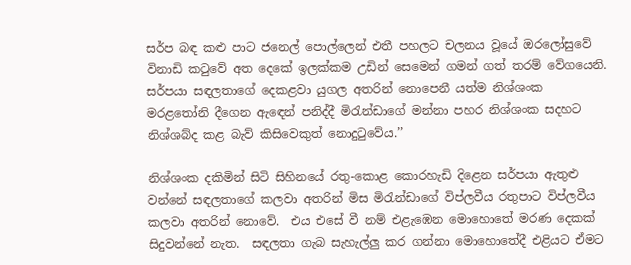සර්ප බඳ කළු පාට ජනෙල් පොල්ලෙන් එතී පහලට චලනය වූයේ ඔරලෝසුවේ විනාඩි කටුවේ අත දෙකේ ඉලක්කම උඩින් සෙමෙන් ගමන් ගත් තරම් වේගයෙනි. සර්පයා සඳලතාගේ දෙකළවා යුගල අතරින් නොපෙනී යත්ම නිශ්ශංක මරළතෝනි දීගෙන ඇඳෙන් පනිද්දී මිරැන්ඩාගේ මන්නා පහර නිශ්ශංක සදහට නිශ්ශබ්ද කළ බැව් කිසිවෙකුත් නොදුටුවේය.’’

නිශ්ශංක දකිමින් සිටි සිහිනයේ රතු-කොළ කොරහැඩි දිළෙන සර්පයා ඇතුළු වන්නේ සඳලතාගේ කලවා අතරින් මිස මිරැන්ඩාගේ විප්ලවීය රතුපාට විප්ලවීය කලවා අතරින් නොවේ.  එය එසේ වී නම් එළැඹෙන මොහොතේ මරණ දෙකක් සිදුවන්නේ නැත.  සඳලතා ගැබ සැහැල්ලු කර ගන්නා මොහොතේදී එළියට ඒමට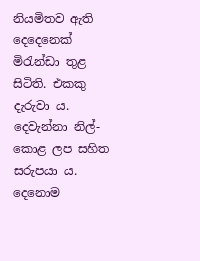නියමිතව ඇති දෙදෙනෙක් මිරැන්ඩා තුළ සිටිති. එකකු දැරුවා ය. දෙවැන්නා නිල්-කොළ ලප සහිත සරුපයා ය.  දෙනොම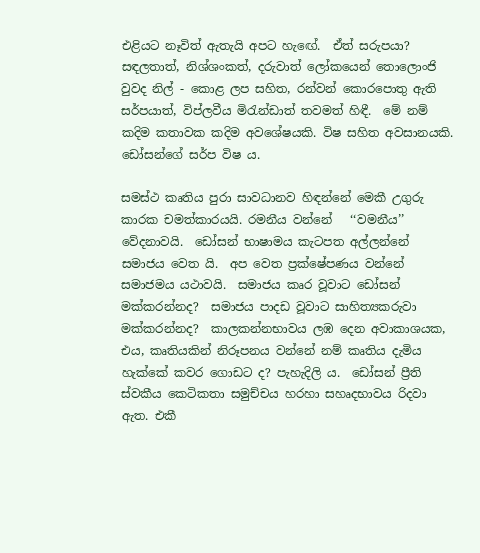එළියට නෑවිත් ඇතැයි අපට හැඟේ.  ඒත් සරුපයා?  සඳලතාත්, නිශ්ශංකත්, දරුවාත් ලෝකයෙන් තොලොංජි වුවද නිල් - කොළ ලප සහිත, රන්වන් කොරපොතු ඇති සර්පයාත්, විප්ලවීය මිරැන්ඩාත් තවමත් හිඳී.  මේ නම් කදිම කතාවක කදිම අවශේෂයකි. විෂ සහිත අවසානයකි.  ඩෝසන්ගේ සර්ප විෂ ය.

සමස්ථ කෘතිය පුරා සාවධානව හිඳන්නේ මෙකී උගුරු කාරක චමත්කාරයයි. රමනීය වන්නේ   ‘‘වමනීය’’ වේදනාවයි.  ඩෝසන් භාෂාමය කැටපත අල්ලන්නේ සමාජය වෙත යි.  අප වෙත ප්‍රක්ෂේපණය වන්නේ සමාජමය යථාවයි.  සමාජය කෘර වූවාට ඩෝසන් මක්කරන්නද?  සමාජය පාදඩ වූවාට සාහිත්‍යකරුවා මක්කරන්නද?  කාලකන්නභාවය ලඹ දෙන අවාකාශයක, එය, කෘතියකින් නිරූපනය වන්නේ නම් කෘතිය දැමිය හැක්කේ කවර ගොඩට ද? පැහැදිලි ය.  ඩෝසන් ප්‍රීති ස්වකීය කෙටිකතා සමුච්චය හරහා සහෘදභාවය රිදවා ඇත. එකී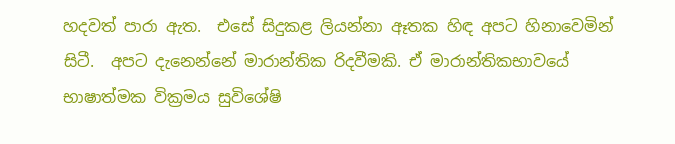හදවත් පාරා ඇත.  එසේ සිදුකළ ලියන්නා ඈතක හිඳ අපට හිනාවෙමින් සිටී.  අපට දැනෙන්නේ මාරාන්තික රිදවීමකි. ඒ මාරාන්තිකභාවයේ භාෂාත්මක වික්‍රමය සුවිශේෂි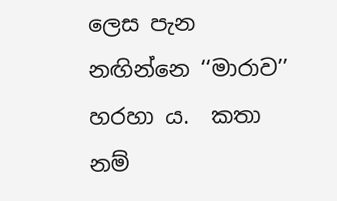ලෙස පැන නඟින්නෙ ‘‘මාරාව’’ හරහා ය.  කතා නම්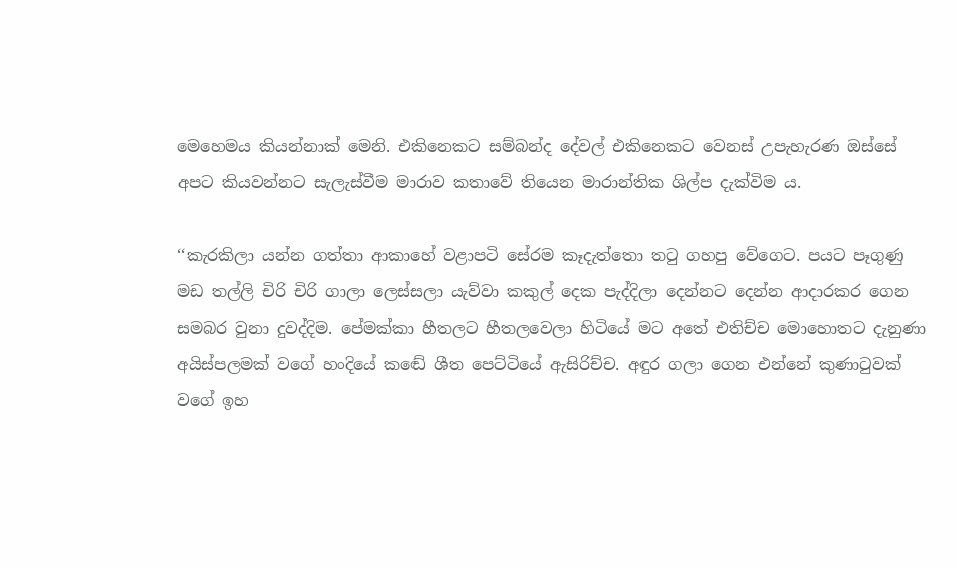මෙහෙමය කියන්නාක් මෙනි. එකිනෙකට සම්බන්ද දේවල් එකිනෙකට වෙනස් උපැහැරණ ඔස්සේ අපට කියවන්නට සැලැස්වීම මාරාව කතාවේ තියෙන මාරාන්තික ශිල්ප දැක්විම ය.

‘‘කැරකිලා යන්න ගත්තා ආකාහේ වළාපටි සේරම කෑදැත්තො තටු ගහපු වේගෙට. පයට පෑගුණු මඩ තල්ලි චිරි චිරි ගාලා ලෙස්සලා යැව්වා කකුල් දෙක පැද්දිලා දෙන්නට දෙන්න ආදාරකර ගෙන සමබර වුනා දුවද්දිම. පේමක්කා හීතලට හීතලවෙලා හිටියේ මට අතේ එතිච්ච මොහොතට දැනුණා අයිස්පලමක් වගේ හංදියේ කඬේ ශීත පෙට්ටියේ ඇසිරිච්ච. අඳුර ගලා ගෙන එන්නේ කුණාටුවක් වගේ ඉහ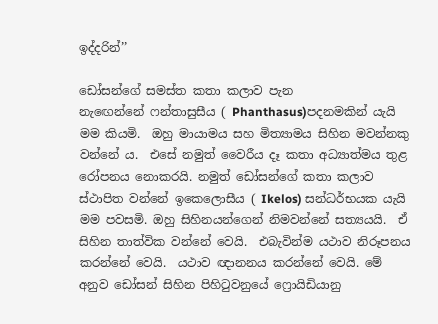ඉද්දරින්’’

ඩෝසන්ගේ සමස්ත කතා කලාව පැන නැඟෙන්නේ ‍ෆන්තාසුසීය ( Phanthasus)පදනමකින් යැයි මම කියමි.  ඔහු මායාමය සහ මිත්‍යාමය සිහින මවන්නකු වන්නේ ය.  එසේ නමුත් වෛරීය දෑ කතා අධ්‍යාත්මය තුළ රෝපනය නොකරයි. නමුත් ඩෝසන්ගේ කතා කලාව ස්ථාපිත වන්නේ ඉකෙලොසීය ( Ikelos) සන්ධර්භයක යැයි මම පවසමි. ඔහු සිහිනයන්ගෙන් නිමවන්නේ සත්‍යයයි.  ඒ සිහින තාත්වික වන්නේ වෙයි.  එබැවින්ම යථාව නිරූපනය කරන්නේ වෙයි.  යථාව ඥානනය කරන්නේ වෙයි. මේ අනුව ඩෝසන් සිහින පිහිටුවනුයේ ෆ්‍රොයිඩියානු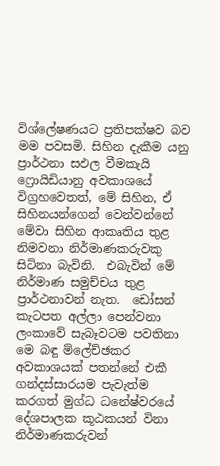විශ්ලේෂණයට ප්‍රතිපක්ෂව බව මම පවසමි. සිහින දැකීම යනු ප්‍රාර්ථනා සඵල වීමකැයි ෆ්‍රොයිඩියානු අවකාශයේ විග්‍රහවෙතත්, මේ සිහින, ඒ සිහිනයන්ගෙන් වෙන්වන්නේ මේවා සිහින ආකෘතිය තුළ නිමවනා නිර්මාණකරුවකු සිටිනා බැවිනි.  එබැවින් මේ නිර්මාණ සමුච්චය තුළ ප්‍රාර්ථනාවන් නැත.  ඩෝසන් කැටපත අල්ලා පෙන්වනා ලංකාවේ සැබෑවටම පවතිනා මෙ බඳු ම්ලේච්ඡකර අවකාශයක් පතන්නේ එකී ගන්දස්සාරයම පැවැත්ම කරගත් මුග්ධ ධනේෂ්වරයේ දේශපාලක කූඨකයන් විනා නිර්මාණකරුවන්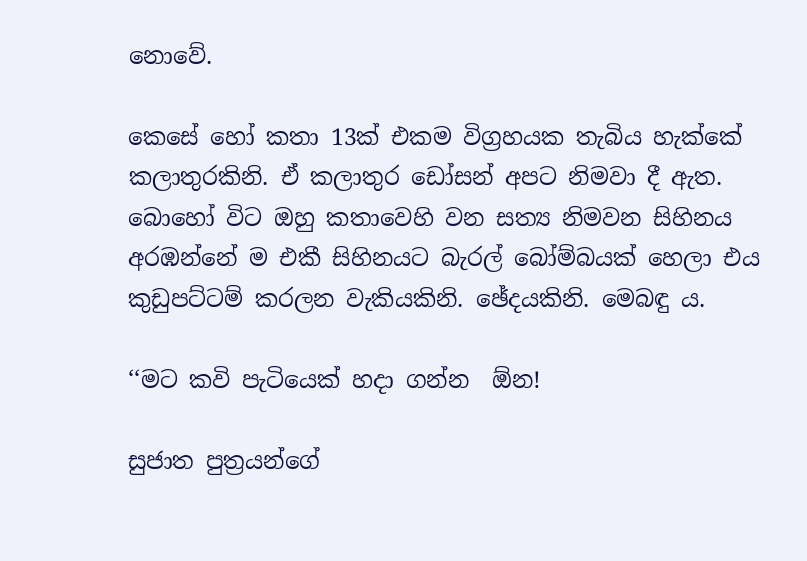නොවේ.

කෙසේ හෝ කතා 13ක් එකම විග්‍රහයක තැබිය හැක්කේ කලාතුරකිනි. ඒ කලාතුර ඩෝසන් අපට නිමවා දී ඇත.  බොහෝ විට ඔහු කතාවෙහි වන සත්‍ය නිමවන සිහිනය අරඹන්නේ ම එකී සිහිනයට බැරල් බෝම්බයක් හෙලා එය කුඩුපට්ටම් කරලන වැකියකිනි. ඡේදයකිනි. මෙබඳු ය.

‘‘මට කවි පැටියෙක් හදා ගන්න  ඕන!

සුජාත පුත්‍රයන්ගේ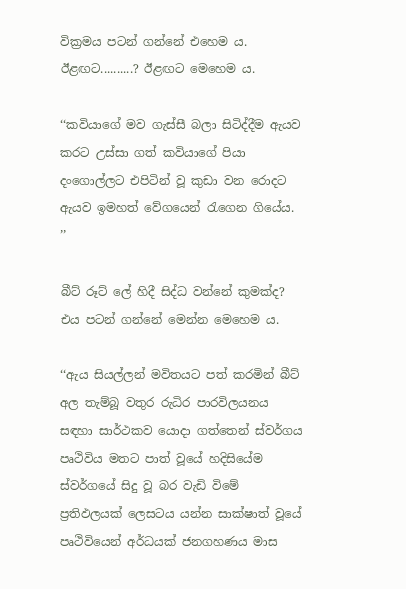වික්‍රමය පටන් ගන්නේ එහෙම ය. ඊළඟට..........? ඊළඟට මෙහෙම ය.

‘‘කවියාගේ මව ගැස්සී බලා සිටිද්දීම ඇයව කරට උස්සා ගත් කවියාගේ පියා දංගොල්ලට එපිටින් වූ කුඩා වන රොදට ඇයව ඉමහත් වේගයෙන් රැගෙන ගියේය. ’’

බීට් රූට් ලේ හිදී සිද්ධ වන්නේ කුමක්ද? එය පටන් ගන්නේ මෙන්න මෙහෙම ය.

‘‘ඇය සියල්ලන් මවිතයට පත් කරමින් බීට් අල තැම්බූ වතුර රුධිර පාරවිලයනය සඳහා සාර්ථකව යොදා ගත්තෙන් ස්වර්ගය පෘථිවිය මතට පාත් වූයේ හදිසියේම ස්වර්ගයේ සිදු වූ බර වැඩි විමේ ප්‍රතිඵලයක් ලෙසටය යන්න සාක්ෂාත් වූයේ පෘථිවියෙන් අර්ධයක් ජනගහණය මාස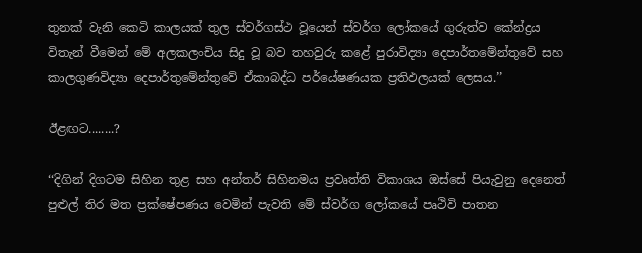තුනක් වැනි කෙටි කාලයක් තුල ස්වර්ගස්ථ වූයෙන් ස්වර්ග ලෝකයේ ගුරුත්ව කේන්ද්‍රය විතැන් වීමෙන් මේ අලකලංචිය සිදු වූ බව තහවුරු කළේ පුරාවිද්‍යා දෙපාර්තමේන්තුවේ සහ කාලගුණවිද්‍යා දෙපාර්තුමේන්තුවේ ඒකාබද්ධ පර්යේෂණයක ප්‍රතිඵලයක් ලෙසය.’’

ඊළඟට........?

‘‘දිගින් දිගටම සිහින තුළ සහ අන්තර් සිහිනමය ප්‍රවෘත්ති විකාශය ඔස්සේ පියැවුනු දෙනෙත් පුළුල් තිර මත ප්‍රක්ෂේපණය වෙමින් පැවති මේ ස්වර්ග ලෝකයේ පෘථිවි පාතන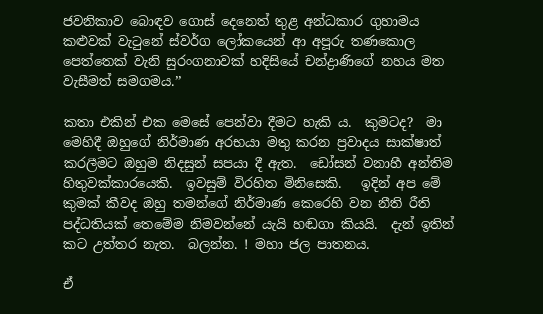ජවනිකාව බොඳව ගොස් දෙනෙත් තුළ අන්ධකාර ගුහාමය කළුවක් වැටුනේ ස්වර්ග ලෝකයෙන් ආ අපූරු තණකොල පෙත්තෙක් වැනි සුරංගනාවක් හදිසියේ චන්ද්‍රාණිගේ නහය මත වැසීමත් සමගමය.’’

කතා එකින් එක මෙසේ පෙන්වා දීමට හැකි ය.  කුමටද?  මා  මෙහිදී ඔහුගේ නිර්මාණ අරභයා මතු කරන ප්‍රවාදය සාක්ෂාත් කරලීමට ඔහුම නිදසුන් සපයා දී ඇත.  ඩෝසන් වනාහී අන්තිම හිතුවක්කාරයෙකි.  ඉවසුම් විරහිත මිනිසෙකි.   ඉදින් අප මේ කුමක් කීවද ඔහු තමන්ගේ නිර්මාණ කෙරෙහි වන නීති රීති පද්ධතියක් තෙමේම නිමවන්නේ යැයි හඬගා කියයි.  දැන් ඉතින් කට උත්තර නැත.  බලන්න. ! මහා ජල පාතනය.

ඒ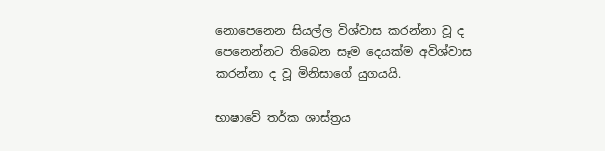නොපෙනෙන සියල්ල විශ්වාස කරන්නා වූ ද පෙනෙන්නට තිබෙන සෑම දෙයක්ම අවිශ්වාස කරන්නා ද වූ මිනිසාගේ යුගයයි.

භාෂාවේ තර්ක ශාස්ත්‍රය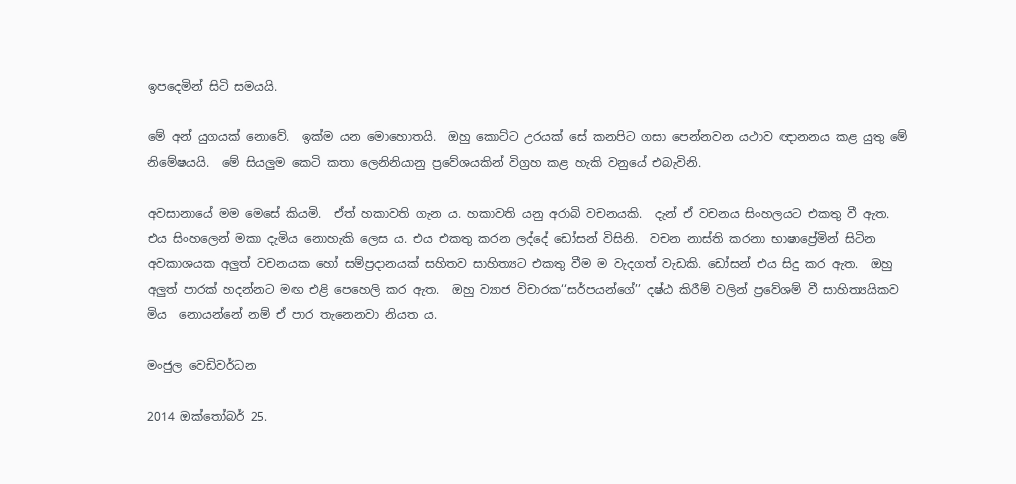ඉපදෙමින් සිටි සමයයි.

මේ අන් යුගයක් නොවේ.  ඉක්ම යන මොහොතයි.  ඔහු කොට්ට උරයක් සේ කනපිට ගසා පෙන්නවන යථාව ඥානනය කළ යුතු මේ නිමේෂයයි.  මේ සියලුම කෙටි කතා ලෙනිනියානු ප්‍රවේශයකින් විග්‍රහ කළ හැකි වනුයේ එබැවිනි.

අවසානායේ මම මෙසේ කියමි.  ඒත් හකාවති ගැන ය. හකාවති යනු අරාබි වචනයකි.  දැන් ඒ වචනය සිංහලයට එකතු වී ඇත.  එය සිංහලෙන් මකා දැමිය නොහැකි ලෙස ය. එය එකතු කරන ලද්දේ ඩෝසන් විසිනි.  වචන නාස්ති කරනා භාෂාප්‍රේමින් සිටින අවකාශයක අලුත් වචනයක හෝ සම්ප්‍රදානයක් සහිතව සාහිත්‍යට එකතු වීම ම වැදගත් වැඩකි. ඩෝසන් එය සිදු කර ඇත.  ඔහු අලුත් පාරක් හදන්නට මඟ එළි පෙහෙලි කර ඇත.  ඔහු ව්‍යාජ විචාරක‘‘සර්පයන්ගේ’’ දෂ්ඨ කිරීම් වලින් ප්‍රවේශම් වී සාහිත්‍යයිකව මිය  නොයන්නේ නම් ඒ පාර තැනෙනවා නියත ය.

මංජුල වෙඩිවර්ධන

2014 ඔක්තෝබර් 25.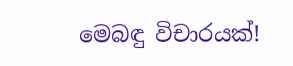මෙබඳු විචාරයක්!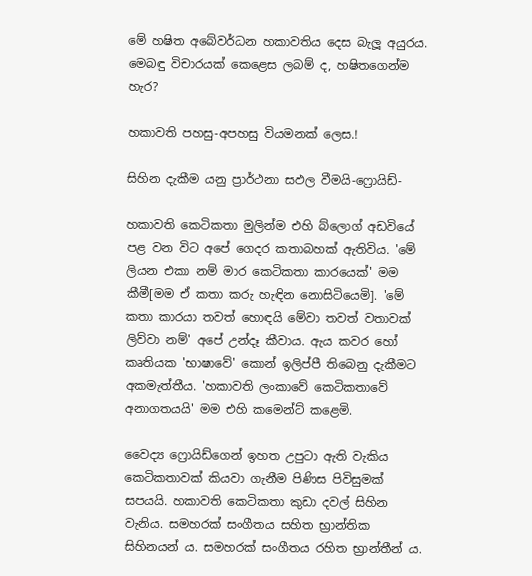මේ හෂිත අබේවර්ධන හකාවතිය දෙස බැලූ අයුරය.
මෙබඳු විචාරයක් කෙළෙස ලබම් ද, හෂිතගෙන්ම හැර?

හකාවති පහසු-අපහසු වියමනක් ලෙස.!

සිහින දැකීම යනු ප්‍රාර්ථනා සඵල වීමයි-ෆ්‍රොයිඩ්-

හකාවති කෙටිකතා මුලින්ම එහි බ්ලොග් අඩවියේ පළ වන විට අපේ ගෙදර කතාබහක් ඇතිවිය. 'මේ ලියන එකා නම් මාර කෙටිකතා කාරයෙක්' මම කීමී[මම ඒ කතා කරු හැඳින නොසිටියෙමි]. 'මේ කතා කාරයා තවත් හොඳයි මේවා තවත් වතාවක් ලිව්වා නම්' අපේ උන්දෑ කීවාය. ඇය කවර හෝ කෘතියක 'භාෂාවේ' කොන් ඉලිප්පී තිබෙනු දැකීමට අකමැත්තීය. 'හකාවති ලංකාවේ කෙටිකතාවේ අනාගතයයි' මම එහි කමෙන්ට් කළෙමි.

වෛද්‍ය ෆ්‍රොයිඩ්ගෙන් ඉහත උපුටා ඇති වැකිය කෙටිකතාවක් කියවා ගැනීම පිණිස පිවිසුමක් සපයයි. හකාවති කෙටිකතා කුඩා දවල් සිහින වැනිය. සමහරක් සංගීතය සහිත භ්‍රාන්තික සිහිනයන් ය. සමහරක් සංගීතය රහිත භ්‍රාන්තීන් ය.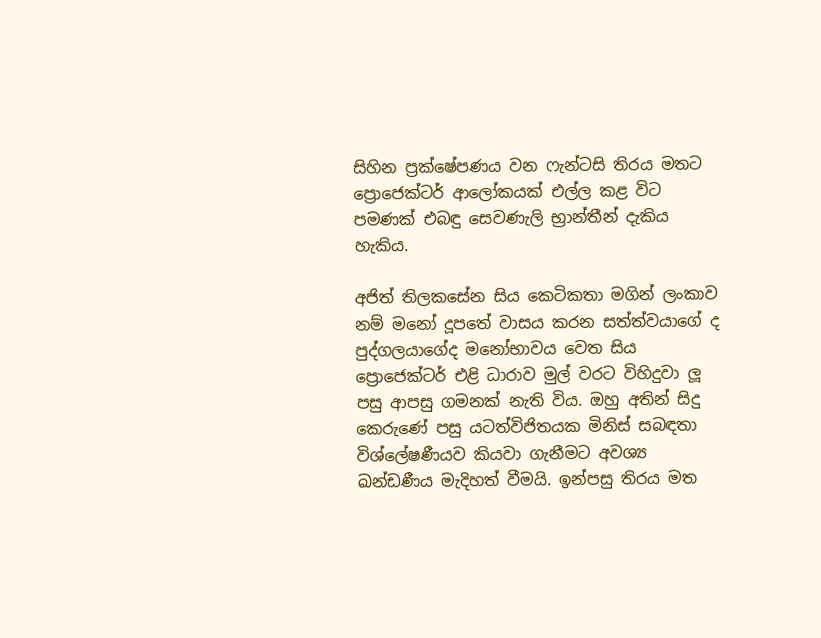සිහින ප්‍රක්ෂේපණය වන ෆැන්ටසි තිරය මතට ප්‍රොජෙක්ටර් ආලෝකයක් එල්ල කළ විට පමණක් එබඳු සෙවණැලි භ්‍රාන්තීන් දැකිය හැකිය.

අජිත් තිලකසේන සිය කෙටිකතා මගින් ලංකාව නම් මනෝ දූපතේ වාසය කරන සත්ත්වයාගේ ද පුද්ගලයාගේද මනෝභාවය වෙත සිය ප්‍රොජෙක්ටර් එළි ධාරාව මුල් වරට විහිදුවා ලූ පසු ආපසු ගමනක් නැති විය. ඔහු අතින් සිදු කෙරුණේ පසු යටත්විජිතයක මිනිස් සබඳතා විශ්ලේෂණීයව කියවා ගැනීමට අවශ්‍ය ඛන්ඩණීය මැදිහත් වීමයි. ඉන්පසු තිරය මත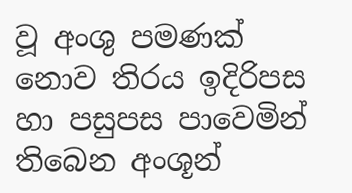වූ අංශු පමණක් නොව තිරය ඉදිරිපස හා පසුපස පාවෙමින් තිබෙන අංශූන්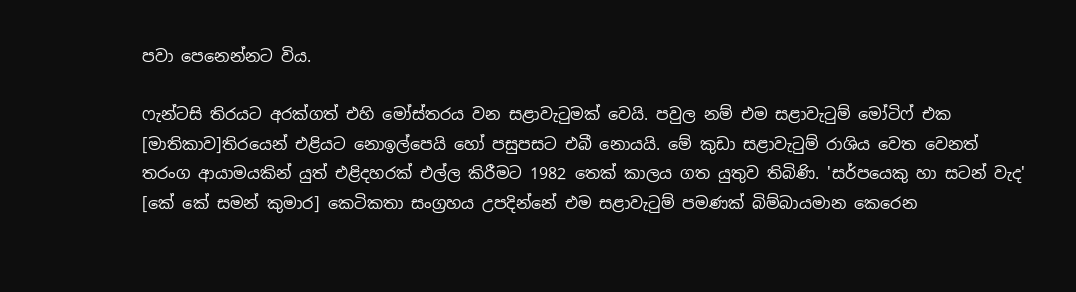පවා පෙනෙන්නට විය.

ෆැන්ටසි තිරයට අරක්ගත් එහි මෝස්තරය වන සළාවැටුමක් වෙයි. පවුල නම් එම සළාවැටුම් මෝටිෆ් එක [මාතිකාව]තිරයෙන් එළියට නොඉල්පෙයි හෝ පසුපසට එබී නොයයි. මේ කුඩා සළාවැටුම් රාශිය වෙත වෙනත් තරංග ආයාමයකින් යුත් එළිදහරක් එල්ල කිරීමට 1982 තෙක් කාලය ගත යුතුව තිබිණි. 'සර්පයෙකු හා සටන් වැද' [කේ කේ සමන් කුමාර] කෙටිකතා සංග්‍රහය උපදින්නේ එම සළාවැටුම් පමණක් බිම්බායමාන කෙරෙන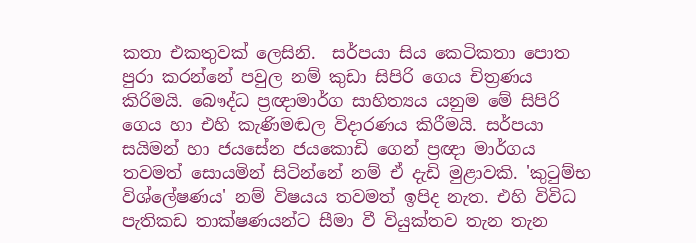කතා එකතුවක් ලෙසිනි.  සර්පයා සිය කෙටිකතා පොත පුරා කරන්නේ පවුල නම් කුඩා සිපිරි ගෙය චිත්‍රණය කිරිමයි. බෞද්ධ ප්‍රඥාමාර්ග සාහිත්‍යය යනුම මේ සිපිරි ගෙය හා එහි කැණිමඬල විදාරණය කිරීමයි. සර්පයා සයිමන් හා ජයසේන ජයකොඩි ගෙන් ප්‍රඥා මාර්ගය තවමත් සොයමින් සිටින්නේ නම් ඒ දැඩි මුළාවකි. 'කුටුම්භ විශ්ලේෂණය' නම් විෂයය තවමත් ඉපිද නැත. එහි විවිධ පැතිකඩ තාක්ෂණයන්ට සීමා වී වියුක්තව තැන තැන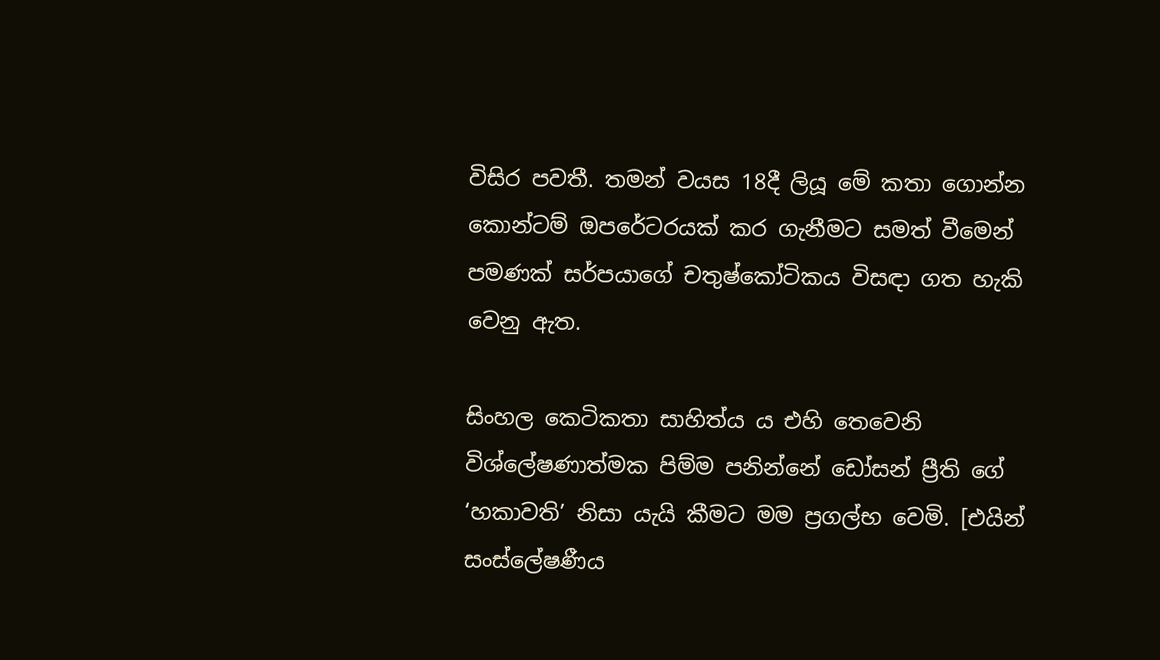විසිර පවතී. තමන් වයස 18දී ලියූ මේ කතා ගොන්න කොන්ටම් ඔපරේටරයක් කර ගැනීමට සමත් වීමෙන් පමණක් සර්පයාගේ චතුෂ්කෝටිකය විසඳා ගත හැකි වෙනු ඇත.

සිංහල කෙටිකතා සාහිත්ය ය එහි තෙවෙනි විශ්ලේෂණාත්මක පිම්ම පනින්නේ ඩෝසන් ප්‍රීති ගේ ‘හකාවති’ නිසා යැයි කීමට මම ප්‍රගල්භ වෙමි. [එයින් සංස්ලේෂණීය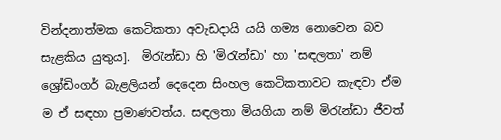වින්දනාත්මක කෙටිකතා අවැඩදායි යයි ගම්‍ය නොවෙන බව සැළකිය යුතුය].  මිරැන්ඩා හි 'මිරැන්ඩා' හා 'සඳලතා' නම් ශ්‍රෝඩිංගර් බැළලියන් දෙදෙන සිංහල කෙටිකතාවට කැඳවා ඒම ම ඒ සඳහා ප්‍රමාණවත්ය. සඳලතා මියගියා නම් මිරැන්ඩා ජීවත්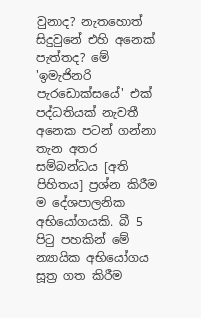වුනාද? නැතහොත් සිදුවුනේ එහි අනෙක් පැත්තද? මේ 'ඉමැජිනරි පැරඩොක්සයේ' එක් පද්ධතියක් නැවතී අනෙක පටන් ගන්නා  තැන අතර සම්බන්ධය [අති පිහිතය] ප්‍රශ්න කිරීම ම දේශපාලනික අභියෝගයකි. බී 5 පිටු පහකින් මේ න්‍යායික අභියෝගය සූත්‍ර ගත කිරීම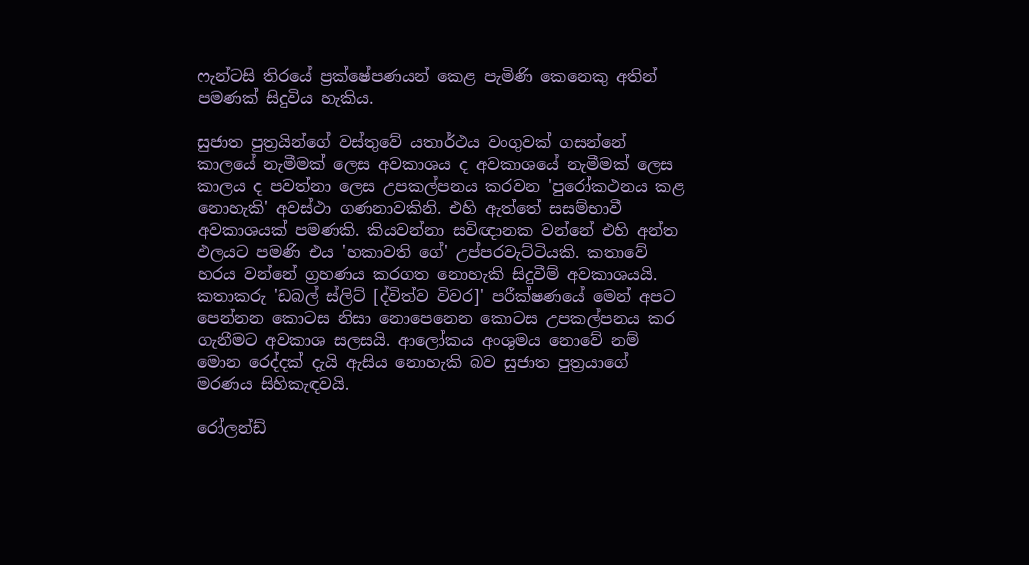ෆැන්ටසි තිරයේ ප්‍රක්ෂේපණයන් කෙළ පැමිණි කෙනෙකු අතින් පමණක් සිදුවිය හැකිය.

සුජාත පුත්‍රයින්ගේ වස්තුවේ යතාර්ථය වංගුවක් ගසන්නේ කාලයේ නැමීමක් ලෙස අවකාශය ද අවකාශයේ නැමීමක් ලෙස කාලය ද පවත්නා ලෙස උපකල්පනය කරවන 'පුරෝකථනය කළ නොහැකි' අවස්ථා ගණනාවකිනි. එහි ඇත්තේ සසම්භාවී අවකාශයක් පමණකි. කියවන්නා සවිඥානක වන්නේ එහි අන්ත ඵලයට පමණි එය 'හකාවති ගේ' උප්පරවැට්ටියකි. කතාවේ හරය වන්නේ ග්‍රහණය කරගත නොහැකි සිදුවීම් අවකාශයයි. කතාකරු 'ඩබල් ස්ලිට් [ද්විත්ව විවර]' පරීක්ෂණයේ මෙන් අපට පෙන්නන කොටස නිසා නොපෙනෙන කොටස උපකල්පනය කර ගැනීමට අවකාශ සලසයි. ආලෝකය අංශුමය නොවේ නම් මොන රෙද්දක් දැයි ඇසිය නොහැකි බව සුජාත පුත්‍රයාගේ මරණය සිහිකැඳවයි.

රෝලන්ඩ්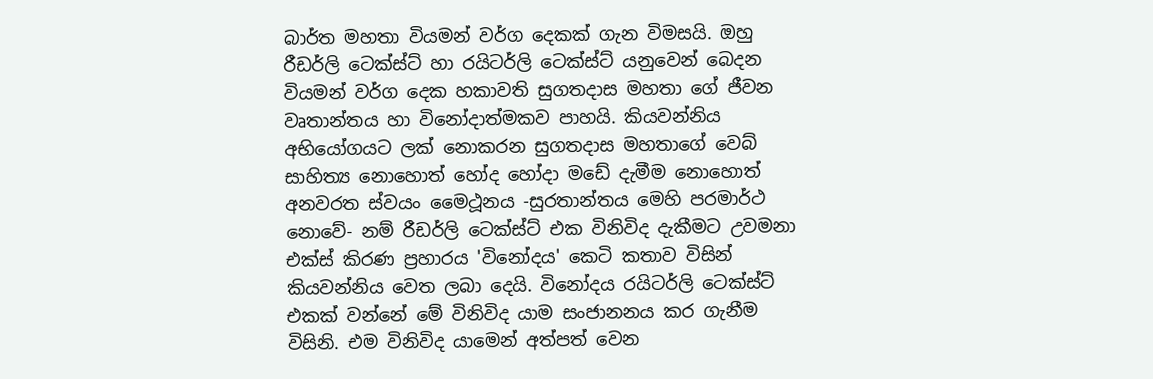බාර්ත මහතා වියමන් වර්ග දෙකක් ගැන විමසයි. ඔහු රීඩර්ලි ටෙක්ස්ට් හා රයිටර්ලි ටෙක්ස්ට් යනුවෙන් බෙදන වියමන් වර්ග දෙක හකාවති සුගතදාස මහතා ගේ ජීවන වෘතාන්තය හා විනෝදාත්මකව පාහයි. කියවන්නිය අභියෝගයට ලක් නොකරන සුගතදාස මහතාගේ වෙබ් සාහිත්‍ය නොහොත් හෝද හෝදා මඩේ දැමීම නොහොත් අනවරත ස්වයං මෛථූනය -සුරතාන්තය මෙහි පරමාර්ථ නොවේ- නම් රීඩර්ලි ටෙක්ස්ට් එක විනිවිද දැකීමට උවමනා එක්ස් කිරණ ප්‍රහාරය 'විනෝදය' කෙටි කතාව විසින් කියවන්නිය වෙත ලබා දෙයි. විනෝදය රයිටර්ලි ටෙක්ස්ට් එකක් වන්නේ මේ විනිවිද යාම සංජානනය කර ගැනීම විසිනි. එම විනිවිද යාමෙන් අත්පත් වෙන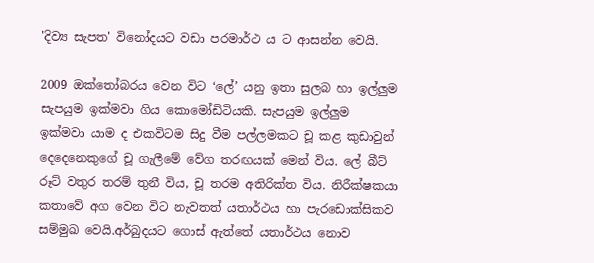'දිව්‍ය සැපත' විනෝදයට වඩා පරමාර්ථ ය ට ආසන්න වෙයි.

2009 ඔක්තෝබරය වෙන විට ‘ලේ’ යනු ඉතා සුලබ හා ඉල්ලුම සැපයුම ඉක්මවා ගිය කොමෝඩිටියකි. සැපයුම ඉල්ලුම ඉක්මවා යාම ද එකවිටම සිදු වීම පල්ලමකට චූ කළ කුඩාවුන් දෙදෙනෙකුගේ චූ ගැලීමේ වේග තරඟයක් මෙන් විය. ලේ බීට් රූට් වතුර තරම් තුනී විය, චූ තරම අතිරික්ත විය. නිරීක්ෂකයා කතාවේ අග වෙන විට නැවතත් යතාර්ථය හා පැරඩොක්සිකව සම්මුඛ වෙයි.අර්බුදයට ගොස් ඇත්තේ යතාර්ථය නොව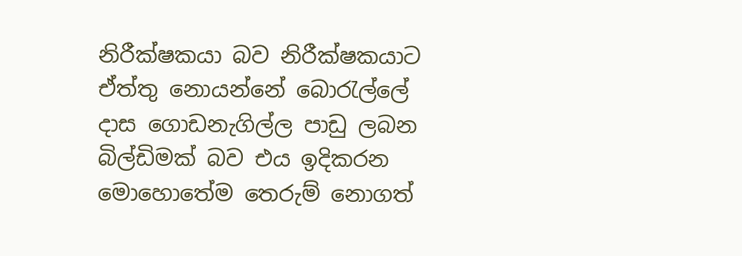නිරීක්ෂකයා බව නිරීක්ෂකයාට ඒත්තු නොයන්නේ බොරැල්ලේ දාස ගොඩනැගිල්ල පාඩු ලබන බිල්ඩිමක් බව එය ඉදිකරන මොහොතේම තෙරුම් නොගත්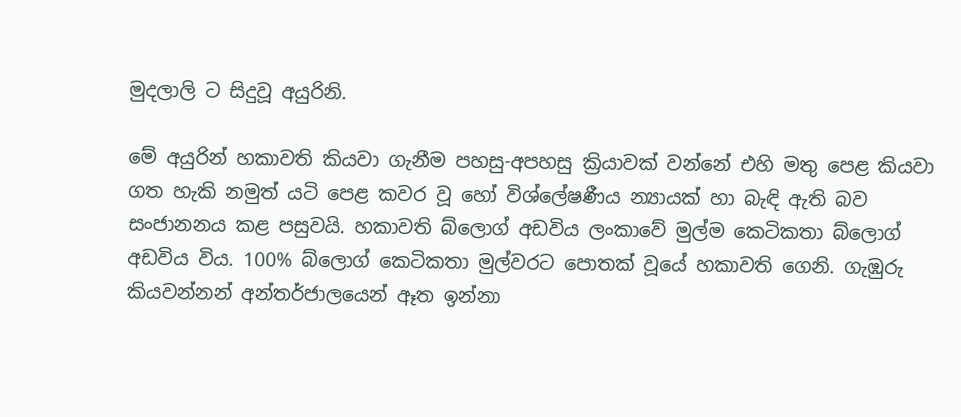මුදලාලි ට සිදුවූ අයුරිනි.

මේ අයුරින් හකාවති කියවා ගැනීම පහසු-අපහසු ක්‍රියාවක් වන්නේ එහි මතු පෙළ කියවා ගත හැකි නමුත් යටි පෙළ කවර වූ හෝ විශ්ලේෂණීය න්‍යායක් හා බැඳි ඇති බව සංජානනය කළ පසුවයි. හකාවති බ්ලොග් අඩවිය ලංකාවේ මුල්ම කෙටිකතා බ්ලොග් අඩවිය විය. 100% බ්ලොග් කෙටිකතා මුල්වරට පොතක් වූයේ හකාවති ගෙනි. ගැඹුරු කියවන්නන් අන්තර්ජාලයෙන් ඈත ඉන්නා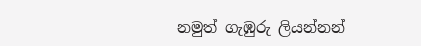නමුත් ගැඹුරු ලියන්නන්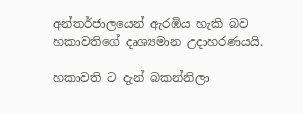අන්තර්ජාලයෙන් ඇරඹිය හැකි බව හකාවතිගේ දෘශ්‍යමාන උදාහරණයයි.

හකාවති ට දැන් බකන්නිලා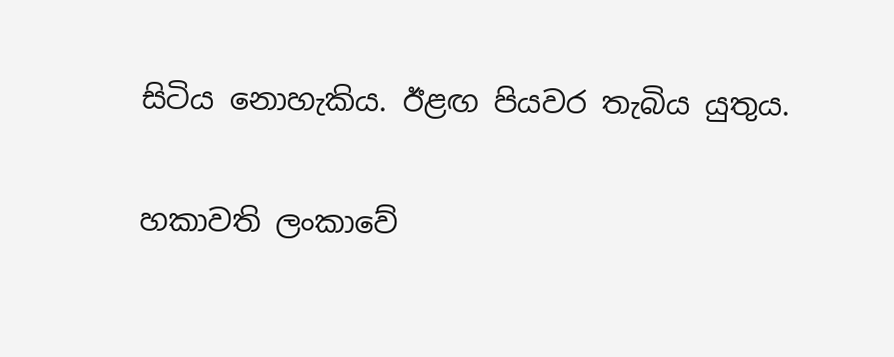සිටිය නොහැකිය. ඊළඟ පියවර තැබිය යුතුය.

හකාවති ලංකාවේ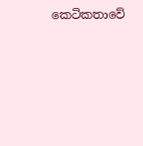කෙටිකතාවේ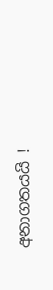අනාගතයයි !